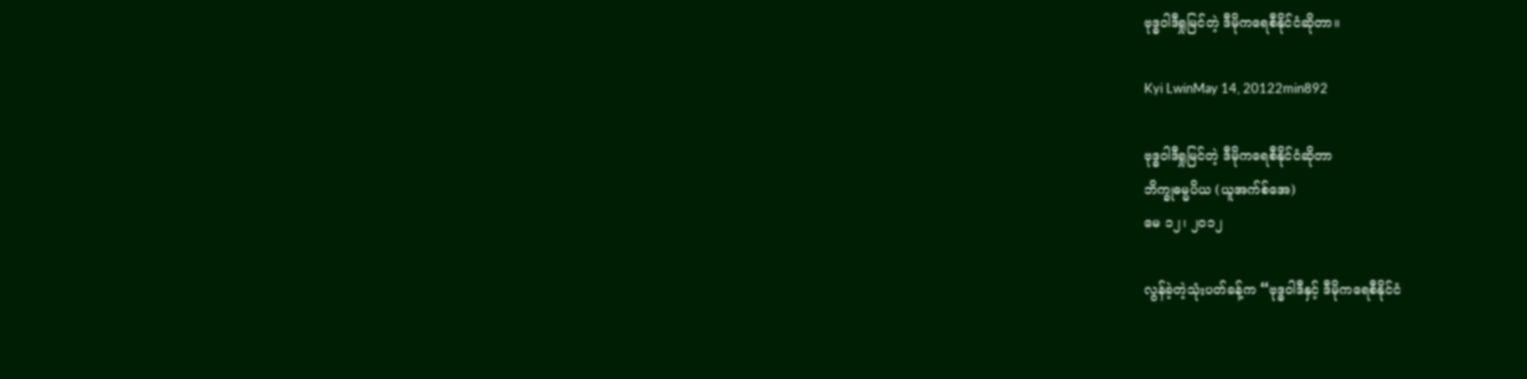ဗုဒ္ဓဝါဒီရှုမြင်တဲ့ ဒီမိုကရေစီနိုင်ငံဆိုတာ။

Kyi LwinMay 14, 20122min892

ဗုဒ္ဓဝါဒီရှုမြင်တဲ့ ဒီမိုကရေစီနိုင်ငံဆိုတာ
ဘိက္ခုဓမ္မပိယ (ယူအက်စ်အေ)
မေ ၁၂၊ ၂၀၁၂

လွန်ခဲ့တဲ့သုံးပတ်ခန့်က “ဗုဒ္ဓဝါဒီနှင့် ဒီမိုကရေစီနိုင်ငံ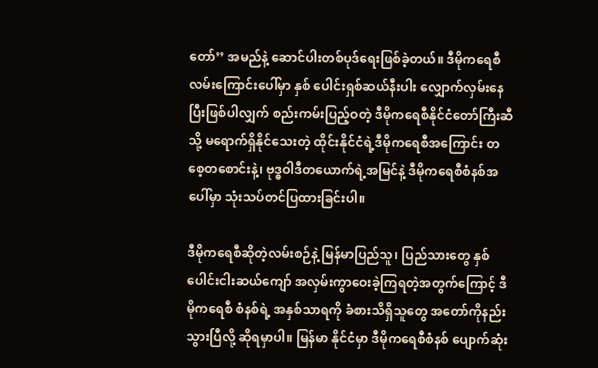တော်’’ အမည်နဲ့ ဆောင်ပါးတစ်ပုဒ်ရေးဖြစ်ခဲ့တယ်။ ဒီမိုကရေစီလမ်းကြောင်းပေါ်မှာ နှစ် ပေါင်းရှစ်ဆယ်နီးပါး လျှောက်လှမ်းနေပြီးဖြစ်ပါလျှက် စည်းကမ်းပြည့်ဝတဲ့ ဒီမိုကရေစီနိုင်ငံတော်ကြီးဆီသို့ မရောက်ရှိနိုင်သေးတဲ့ ထိုင်းနိုင်ငံရဲ့ဒီမိုကရေစီအကြောင်း တစေ့တစောင်းနဲ့၊ ဗုဒ္ဓဝါဒီတယောက်ရဲ့အမြင်နဲ့ ဒီမိုကရေစီစံနစ်အပေါ်မှာ သုံးသပ်တင်ပြထားခြင်းပါ။

ဒီမိုကရေစီဆိုတဲ့လမ်းစဉ်နဲ့ မြန်မာပြည်သူ၊ ပြည်သားတွေ နှစ်ပေါင်းငါးဆယ်ကျော် အလှမ်းကွာဝေးခဲ့ကြရတဲ့အတွက်ကြောင့် ဒီမိုကရေစီ စံနစ်ရဲ့ အနှစ်သာရကို ခံစားသိရှိသူတွေ အတော်ကိုနည်းသွားပြီလို့ ဆိုရမှာပါ။ မြန်မာ နိုင်ငံမှာ ဒီမိုကရေစီစံနစ် ပျောက်ဆုံး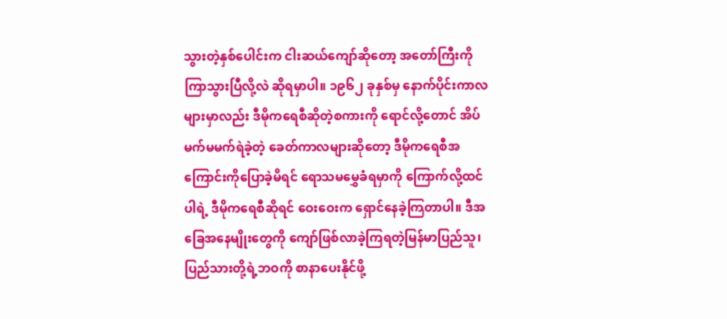သွားတဲ့နှစ်ပေါင်းက ငါးဆယ်ကျော်ဆိုတော့ အတော်ကြီးကိုကြာသွားပြီလို့လဲ ဆိုရမှာပါ။ ၁၉၆၂ ခုနှစ်မှ နောက်ပိုင်းကာလများမှာလည်း ဒီမိုကရေစီဆိုတဲ့စကားကို ရောင်လို့တောင် အိပ်မက်မမက်ရဲခဲ့တဲ့ ခေတ်ကာလများဆိုတော့ ဒီမိုကရေစီအကြောင်းကိုပြောခဲ့မိရင် ရောသမမွှေခံရမှာကို ကြောက်လို့ထင် ပါရဲ့ ဒီမိုကရေစီဆိုရင် ဝေးဝေးက ရှောင်နေခဲ့ကြတာပါ။ ဒီအခြေအနေမျိုးတွေကို ကျော်ဖြစ်လာခဲ့ကြရတဲ့မြန်မာပြည်သူ၊ ပြည်သားတို့ရဲ့ဘဝကို စာနာပေးနိုင်ဖို့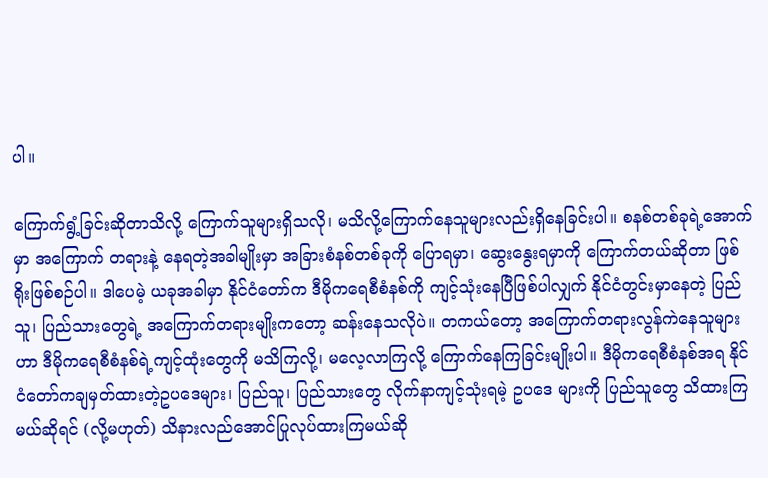ပါ။

ကြောက်ရွံ့ခြင်းဆိုတာသိလို့ ကြောက်သူများရှိသလို၊ မသိလို့ကြောက်နေသူများလည်းရှိနေခြင်းပါ။ စနစ်တစ်ခုရဲ့အောက်မှာ အကြောက် တရားနဲ့ နေရတဲ့အခါမျိုးမှာ အခြားစံနစ်တစ်ခုကို ပြောရမှာ၊ ဆွေးနွေးရမှာကို ကြောက်တယ်ဆိုတာ ဖြစ်ရိုးဖြစ်စဉ်ပါ။ ဒါပေမဲ့ ယခုအခါမှာ နိုင်ငံတော်က ဒီမိုကရေစီစံနစ်ကို ကျင့်သုံးနေပြီဖြစ်ပါလျှက် နိုင်ငံတွင်းမှာနေတဲ့ ပြည်သူ၊ ပြည်သားတွေရဲ့ အကြောက်တရားမျိုးကတော့ ဆန်းနေသလိုပဲ။ တကယ်တော့ အကြောက်တရားလွန်ကဲနေသူများဟာ ဒီမိုကရေစီစံနစ်ရဲ့ကျင့်ထုံးတွေကို မသိကြလို့၊ မလေ့လာကြလို့ ကြောက်နေကြခြင်းမျိုးပါ။ ဒီမိုကရေစီစံနစ်အရ နိုင်ငံတော်ကချမှတ်ထားတဲ့ဥပဒေများ၊ ပြည်သူ၊ ပြည်သားတွေ လိုက်နာကျင့်သုံးရမဲ့ ဥပဒေ များကို ပြည်သူတွေ သိထားကြမယ်ဆိုရင် (လို့မဟုတ်) သိနားလည်အောင်ပြုလုပ်ထားကြမယ်ဆို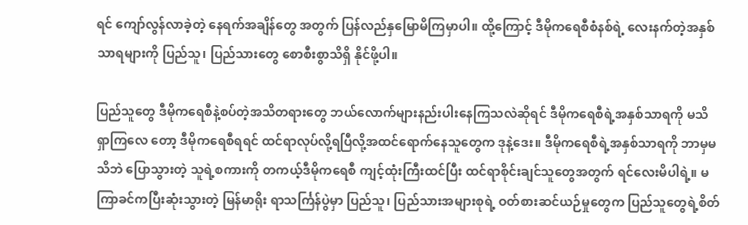ရင် ကျော်လွန်လာခဲ့တဲ့ နေရက်အချိန်တွေ အတွက် ပြန်လည်နှမြောမိကြမှာပါ။ ထို့ကြောင့် ဒီမိုကရေစီစံနစ်ရဲ့ လေးနက်တဲ့အနှစ်သာရများကို ပြည်သူ၊ ပြည်သားတွေ စောစီးစွာသိရှိ နိုင်ဖို့ပါ။

ပြည်သူတွေ ဒီမိုကရေစီနဲ့စပ်တဲ့အသိတရားတွေ ဘယ်လောက်များနည်းပါးနေကြသလဲဆိုရင် ဒီမိုကရေစီရဲ့အနှစ်သာရကို မသိရှာကြလေ တော့ ဒီမိုကရေစီရရင် ထင်ရာလုပ်လို့ရပြီလို့အထင်ရောက်နေသူတွေက ဒုနဲ့ဒေး။ ဒီမိုကရေစီရဲ့အနှစ်သာရကို ဘာမှမသိဘဲ ပြောသွားတဲ့ သူရဲ့စကားကို တကယ့်ဒီမိုကရေစီ ကျင့်ထုံးကြီးထင်ပြီး ထင်ရာစိုင်းချင်သူတွေအတွက် ရင်လေးမိပါရဲ့။ မကြာခင်ကပြီးဆုံးသွားတဲ့ မြန်မာရိုး ရာသင်္ကြန်ပွဲမှာ ပြည်သူ၊ ပြည်သားအများစုရဲ့ ဝတ်စားဆင်ယဉ်မှုတွေက ပြည်သူတွေရဲ့စိတ်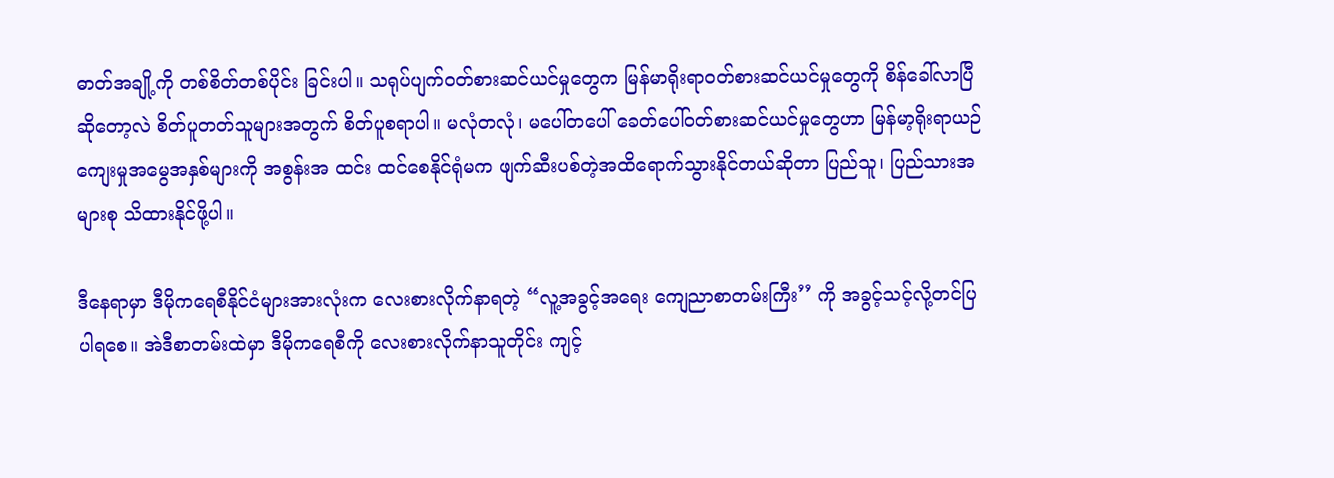ဓာတ်အချို့ကို တစ်စိတ်တစ်ပိုင်း ခြင်းပါ။ သရုပ်ပျက်ဝတ်စားဆင်ယင်မှုတွေက မြန်မာရိုးရာဝတ်စားဆင်ယင်မှုတွေကို စိန်ခေါ်လာပြီဆိုတော့လဲ စိတ်ပူတတ်သူများအတွက် စိတ်ပူစရာပါ။ မလုံတလုံ၊ မပေါ်တပေါ် ခေတ်ပေါ်ဝတ်စားဆင်ယင်မှုတွေဟာ မြန်မာ့ရိုးရာယဉ်ကျေးမှုအမွေအနှစ်များကို အစွန်းအ ထင်း ထင်စေနိုင်ရုံမက ဖျက်ဆီးပစ်တဲ့အထိရောက်သွားနိုင်တယ်ဆိုတာ ပြည်သူ၊ ပြည်သားအများစု သိထားနိုင်ဖို့ပါ။

ဒီနေရာမှာ ဒီမိုကရေစီနိုင်ငံများအားလုံးက လေးစားလိုက်နာရတဲ့ “လူ့အခွင့်အရေး ကျေညာစာတမ်းကြီး’’ ကို အခွင့်သင့်လို့တင်ပြပါရစေ။ အဲဒီစာတမ်းထဲမှာ ဒီမိုကရေစီကို လေးစားလိုက်နာသူတိုင်း ကျင့်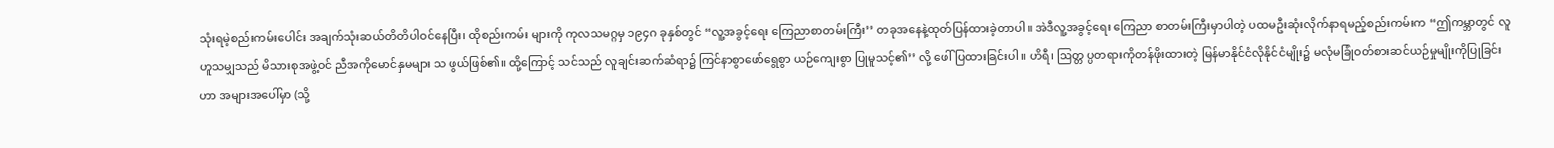သုံးရမဲ့စည်းကမ်းပေါင်း အချက်သုံးဆယ်တိတိပါဝင်နေပြီး၊ ထိုစည်းကမ်း များကို ကုလသမဂ္ဂမှ ၁၉၄ဂ ခုနှစ်တွင် “လူ့အခွင့်ရေး ကြေညာစာတမ်းကြီး’’ တခုအနေနဲ့ထုတ်ပြန်ထားခဲ့တာပါ။ အဲဒီလူ့အခွင့်ရေး ကြေညာ စာတမ်းကြီးမှာပါတဲ့ ပထမဦးဆုံးလိုက်နာရမည့်စည်းကမ်းက “ဤကမ္ဘာတွင် လူဟူသမျှသည် မိသားစုအဖွဲ့ဝင် ညီအကိုမောင်နှမများ သ ဖွယ်ဖြစ်၏။ ထို့ကြောင့် သင်သည် လူချင်းဆက်ဆံရာ၌ ကြင်နာစွာဖော်ရွေစွာ ယဉ်ကျေးစွာ ပြုမူသင့်၏’’ လို့ ဖေါ်ပြထားခြင်းပါ။ ဟိရီ၊ ဩတ္တ ပ္ပတရားကိုတန်ဖိုးထားတဲ့ မြန်မာနိုင်ငံလိုနိုင်ငံမျိုး၌ မလုံမခြုံဝတ်စားဆင်ယဉ်မှုမျိုးကိုပြုခြင်းဟာ အများအပေါ်မှာ (သို့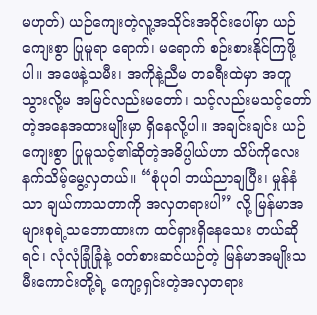မဟုတ်) ယဉ်ကျေးတဲ့လူ့အသိုင်းအဝိုင်းပေါ်မှာ ယဉ်ကျေးစွာ ပြုမူရာ ရောက်၊ မရောက် စဉ်းစားနိုင်ကြဖို့ပါ။ အဖေနဲ့သမီး၊ အကိုနဲ့ညီမ တခရီးထဲမှာ အတူသွားလို့မ အမြင်လည်းမတော်၊ သင့်လည်းမသင့်တော်တဲ့အနေအထားမျိုးမှာ ရှိနေလို့ပါ။ အချင်းချင်း ယဉ်ကျေးစွာ ပြုမူသင့်၏ဆိုတဲ့အဓိပ္ပါယ်ဟာ သိပ်ကိုလေးနက်သိမ့်မွေ့လှတယ်။ “စုံပုဝါ ဘယ်ညာချပြီး၊ မှုန်နံသာ ချယ်ကာသတာကို အလှတရားပါ’’ လို့ မြန်မာအများစုရဲ့သဘောထားက ထင်ရှားရှိနေသေး တယ်ဆိုရင်၊ လုံလုံခြုံခြုံနဲ့ ဝတ်စားဆင်ယဉ်တဲ့ မြန်မာအမျိုးသမီးကောင်းတို့ရဲ့ ကျော့ရှင်းတဲ့အလှတရား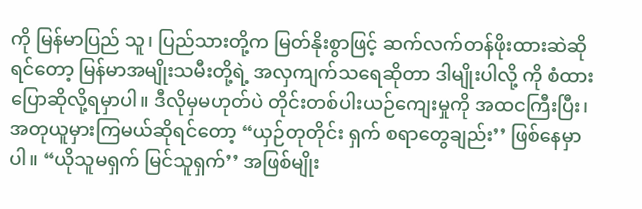ကို မြန်မာပြည် သူ၊ ပြည်သားတို့က မြတ်နိုးစွာဖြင့် ဆက်လက်တန်ဖိုးထားဆဲဆိုရင်တော့ မြန်မာအမျိုးသမီးတို့ရဲ့ အလှကျက်သရေဆိုတာ ဒါမျိုးပါလို့ ကို စံထားပြောဆိုလို့ရမှာပါ။ ဒီလိုမှမဟုတ်ပဲ တိုင်းတစ်ပါးယဉ်ကျေးမှုကို အထငကြီးပြီး၊ အတုယူမှားကြမယ်ဆိုရင်တော့ “ယှဉ်တုတိုင်း ရှက် စရာတွေချည်း’’ ဖြစ်နေမှာပါ။ “ယိုသူမရှက် မြင်သူရှက်’’ အဖြစ်မျိုး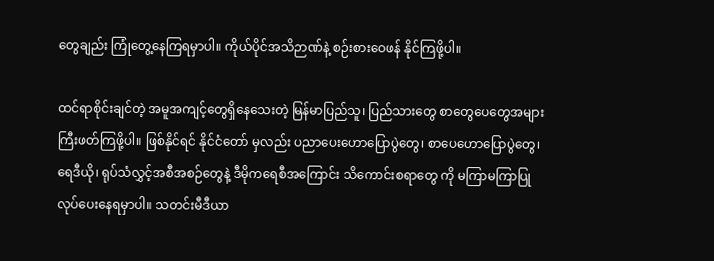တွေချည်း ကြုံတွေ့နေကြရမှာပါ။ ကိုယ်ပိုင်အသိဉာဏ်နဲ့ စဉ်းစားဝေဖန် နိုင်ကြဖို့ပါ။

ထင်ရာစိုင်းချင်တဲ့ အမူအကျင့်တွေရှိနေသေးတဲ့ မြန်မာပြည်သူ၊ ပြည်သားတွေ စာတွေပေတွေအများကြီးဖတ်ကြဖို့ပါ။ ဖြစ်နိုင်ရင် နိုင်ငံတော် မှလည်း ပညာပေးဟောပြောပွဲတွေ၊ စာပေဟောပြောပွဲတွေ၊ ရေဒီယို၊ ရုပ်သံလွှင့်အစီအစဉ်တွေနဲ့ ဒီမိုကရေစီအကြောင်း သိကောင်းစရာတွေ ကို မကြာမကြာပြုလုပ်ပေးနေရမှာပါ။ သတင်းမီဒီယာ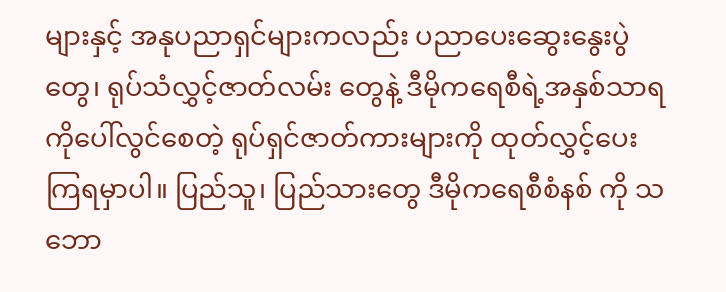များနှင့် အနုပညာရှင်များကလည်း ပညာပေးဆွေးနွေးပွဲတွေ၊ ရုပ်သံလွှင့်ဇာတ်လမ်း တွေနဲ့ ဒီမိုကရေစီရဲ့အနှစ်သာရကိုပေါ်လွင်စေတဲ့ ရုပ်ရှင်ဇာတ်ကားများကို ထုတ်လွှင့်ပေးကြရမှာပါ။ ပြည်သူ၊ ပြည်သားတွေ ဒီမိုကရေစီစံနစ် ကို သဘော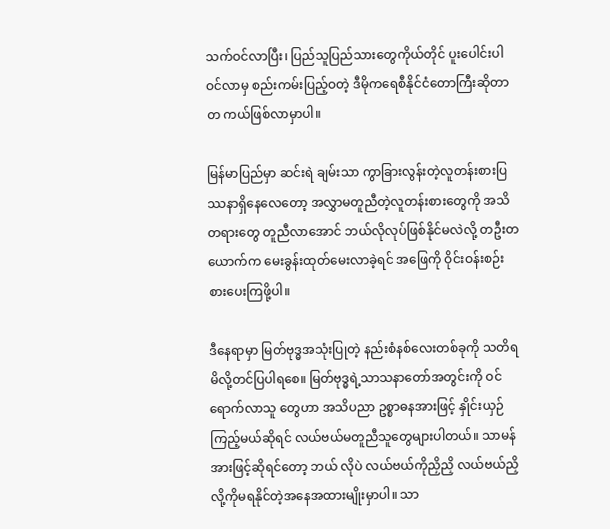သက်ဝင်လာပြီး၊ ပြည်သူပြည်သားတွေကိုယ်တိုင် ပူးပေါင်းပါဝင်လာမှ စည်းကမ်းပြည့်ဝတဲ့ ဒီမိုကရေစီနိုင်ငံတောကြီးဆိုတာ တ ကယ်ဖြစ်လာမှာပါ။

မြန်မာပြည်မှာ ဆင်းရဲ ချမ်းသာ ကွာခြားလွန်းတဲ့လူတန်းစားပြဿနာရှိနေလေတော့ အလွှာမတူညီတဲ့လူတန်းစားတွေကို အသိတရားတွေ တူညီလာအောင် ဘယ်လိုလုပ်ဖြစ်နိုင်မလဲလို့ တဦးတယောက်က မေးခွန်းထုတ်မေးလာခဲ့ရင် အဖြေကို ဝိုင်းဝန်းစဉ်းစားပေးကြဖို့ပါ။

ဒီနေရာမှာ မြတ်ဗုဒ္ဓအသုံးပြုတဲ့ နည်းစံနစ်လေးတစ်ခုကို သတိရမိလို့တင်ပြပါရစေ။ မြတ်ဗုဒ္ဓရဲ့သာသနာတော်အတွင်းကို ဝင်ရောက်လာသူ တွေဟာ အသိပညာ ဥစ္စာဓနအားဖြင့် နှိုင်းယှဉ်ကြည့်မယ်ဆိုရင် လယ်ဗယ်မတူညီသူတွေများပါတယ်။ သာမန်အားဖြင့်ဆိုရင်တော့ ဘယ် လိုပဲ လယ်ဗယ်ကိုညှိညှိ လယ်ဗယ်ညှိလို့ကိုမရနိုင်တဲ့အနေအထားမျိုးမှာပါ။ သာ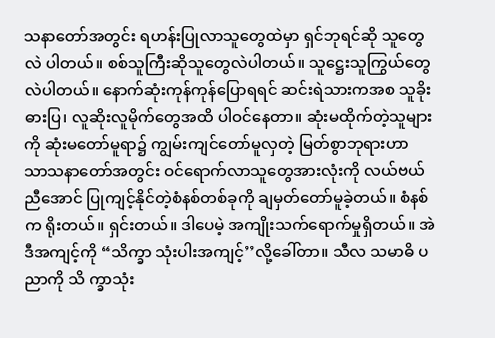သနာတော်အတွင်း ရဟန်းပြုလာသူတွေထဲမှာ ရှင်ဘုရင်ဆို သူတွေလဲ ပါတယ်။ စစ်သူကြီးဆိုသူတွေလဲပါတယ်။ သူဋ္ဌေးသူကြွယ်တွေလဲပါတယ်။ နောက်ဆုံးကုန်ကုန်ပြောရရင် ဆင်းရဲသားကအစ သူခိုးဓားပြ၊ လူဆိုးလူမိုက်တွေအထိ ပါဝင်နေတာ။ ဆုံးမထိုက်တဲ့သူများကို ဆုံးမတော်မူရာ၌ ကျွမ်းကျင်တော်မူလှတဲ့ မြတ်စွာဘုရားဟာ သာသနာတော်အတွင်း ဝင်ရောက်လာသူတွေအားလုံးကို လယ်ဗယ်ညီအောင် ပြုကျင့်နိုင်တဲ့စံနစ်တစ်ခုကို ချမှတ်တော်မူခဲ့တယ်။ စံနစ်က ရိုးတယ်။ ရှင်းတယ်။ ဒါပေမဲ့ အကျိုးသက်ရောက်မှုရှိတယ်။ အဲဒီအကျင့်ကို “သိက္ခာ သုံးပါးအကျင့်’’လို့ခေါ်တာ။ သီလ သမာဓိ ပညာကို သိ က္ခာသုံး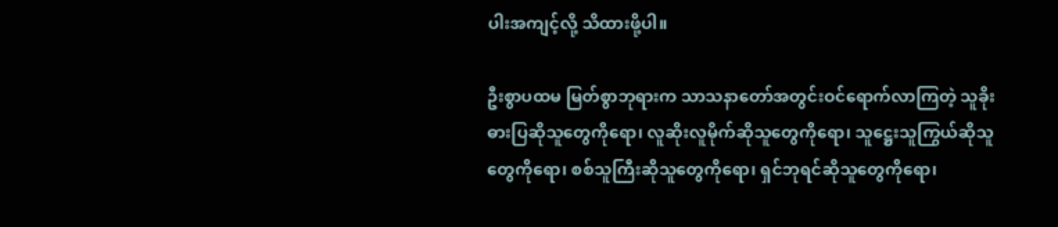ပါးအကျင့်လို့ သိထားဖို့ပါ။

ဦးစွာပထမ မြတ်စွာဘုရားက သာသနာတော်အတွင်းဝင်ရောက်လာကြတဲ့ သူခိုးဓားပြဆိုသူတွေကိုရော၊ လူဆိုးလူမိုက်ဆိုသူတွေကိုရော၊ သူဋ္ဌေးသူကြွယ်ဆိုသူတွေကိုရော၊ စစ်သူကြီးဆိုသူတွေကိုရော၊ ရှင်ဘုရင်ဆိုသူတွေကိုရော၊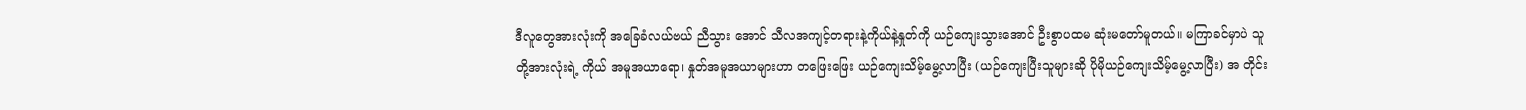ဒီလူတွေအားလုံးကို အခြေခံလယ်ဗယ် ညီသွား အောင် သီလအကျင့်တရားနဲ့ကိုယ်နဲ့နှုတ်ကို ယဉ်ကျေးသွားအောင် ဦးစွာပထမ ဆုံးမတော်မူတယ်။ မကြာခင်မှာပဲ သူတို့အားလုံးရဲ့ ကိုယ် အမူအယာရော၊ နှုတ်အမူအယာများဟာ တဖြေးဖြေး ယဉ်ကျေးသိမ့်မွေ့လာပြီး (ယဉ်ကျေးပြီးသူများဆို ပိုမိုယဉ်ကျေးသိမ့်မွေ့လာပြီး) အ တိုင်း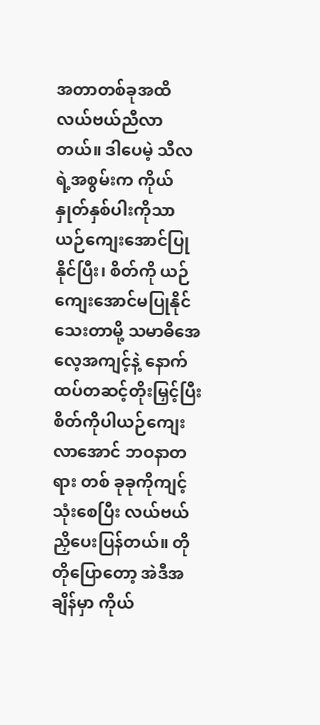အတာတစ်ခုအထိ လယ်ဗယ်ညီလာတယ်။ ဒါပေမဲ့ သီလရဲ့အစွမ်းက ကိုယ်နှုတ်နှစ်ပါးကိုသာ ယဉ်ကျေးအောင်ပြုနိုင်ပြီး၊ စိတ်ကို ယဉ် ကျေးအောင်မပြုနိုင်သေးတာမို့ သမာဓိအေလေ့အကျင့်နဲ့ နောက်ထပ်တဆင့်တိုးမြှင့်ပြီး စိတ်ကိုပါယဉ်ကျေးလာအောင် ဘဝနာတရား တစ် ခုခုကိုကျင့်သုံးစေပြီး လယ်ဗယ်ညှိပေးပြန်တယ်။ တိုတိုပြောတော့ အဲဒီအချိန်မှာ ကိုယ်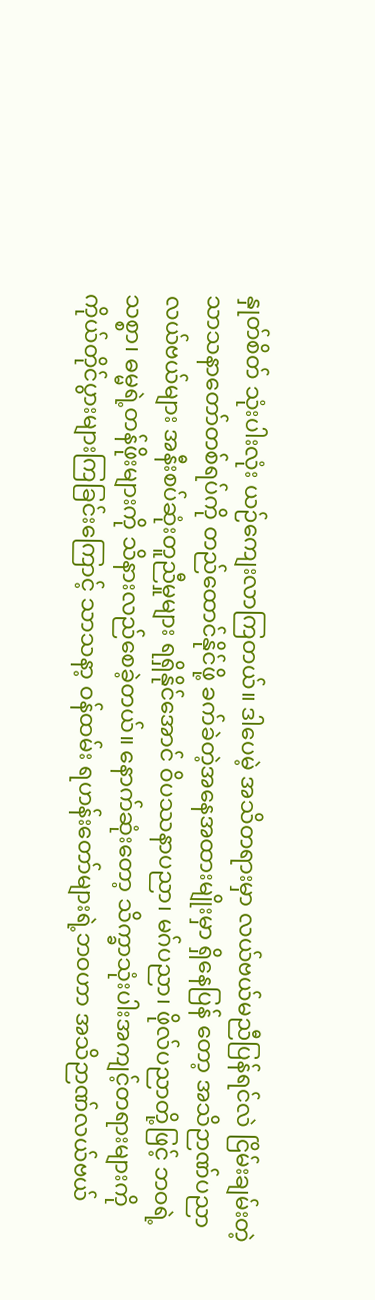နှုတ်စိတ် သုံးပါးလုံး ယဉ်ကျေးလာကြတယ်။ ဒါပေမဲ့ အသိတရားမှာ လယ်ဗယ်မညီပြန်ရင်လဲ ငြိမ်းချမ်းတဲ့ သာသနာတော်တစ်ရပ်ကို တည်ထောင်နိုင်ဖို့ ခက်ခဲတဲ့အနေအထားမျိုးမှာ ရှိနေပြန် တော့ အသိဉာဏ်ပညာ လယ်ဗယ်များ အနီးစပ်ဆုံးတူညီမှုများ ရရှိနိုင်အောင် ဝိပဿနာပညာ၊ မဂ်ပညာ၊ ဖိုလ်ပညာတို့ဖြင့် ဘဝရဲ့သစ္စာ၊ ဓမ္မရဲ့တန်ဖိုးများကို သိနားလည်စေခဲ့တယ်။ နောက်ဆုံးတော့ သိက္ခာသုံးပါးအကျင့်တရားများကို ကိုယ်တိုင်ပွားများကြခြင်းကြောင့် သာသနာ့ ဝန်ထမ်း ရဟန်းတော်များရဲ့ဘဝဟာ အသိဉာဏ်လယ်ဗယ်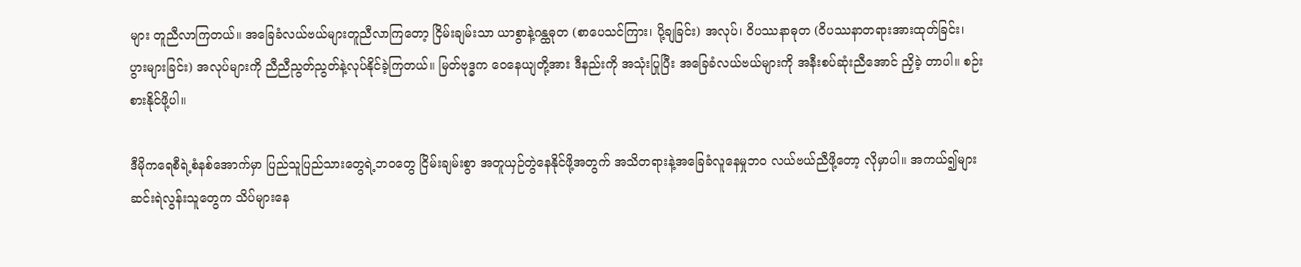များ တူညီလာကြတယ်။ အခြေခံလယ်ဗယ်များတူညီလာကြတော့ ငြိမ်းချမ်းသာ ယာစွာနဲ့ဂန္ထဓုတ (စာပေသင်ကြား၊ ပို့ချခြင်း) အလုပ်၊ ဝိပဿနာဓုတ (ဝိပဿနာတရားအားထုတ်ခြင်း၊ ပွားများခြင်း) အလုပ်များကို ညီညီညွတ်ညွတ်နဲ့လုပ်နိုင်ခဲ့ကြတယ်။ မြတ်ဗုဒ္ဓက ဝေနေယျတို့အား ဒီနည်းကို အသုံးပြုပြီး အခြေခံလယ်ဗယ်များကို အနီးစပ်ဆုံးညီအောင် ညှိခဲ့ တာပါ။ စဉ်းစားနိုင်ဖို့ပါ။

ဒီမိုကရေစီရဲ့စံနစ်အောက်မှာ ပြည်သူပြည်သားတွေရဲ့ဘဝတွေ ငြိမ်းချမ်းစွာ အတူယှဉ်တွဲနေနိုင်ဖို့အတွက် အသိတရားနဲ့အခြေခံလူနေမှုဘဝ လယ်ဗယ်ညီဖို့တော့ လိုမှာပါ။ အကယ်၍များ ဆင်းရဲလွန်းသူတွေက သိပ်များနေ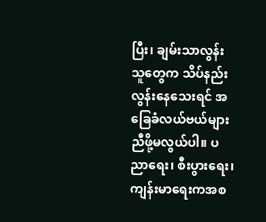ပြီး၊ ချမ်းသာလွန်းသူတွေက သိပ်နည်းလွန်းနေသေးရင် အခြေခံလယ်ဗယ်များ ညီဖို့မလွယ်ပါ။ ပညာရေး၊ စီးပွားရေး၊ ကျန်းမာရေးကအစ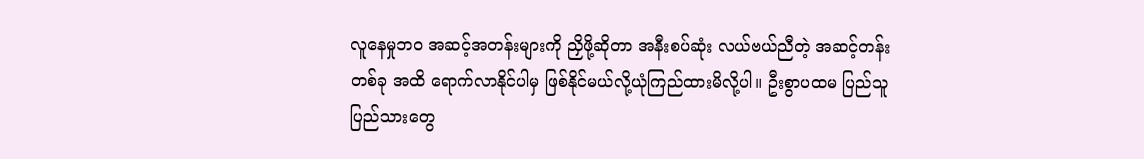လူနေမှုဘဝ အဆင့်အတန်းများကို ညှိဖို့ဆိုတာ အနီးစပ်ဆုံး လယ်ဗယ်ညီတဲ့ အဆင့်တန်းတစ်ခု အထိ ရောက်လာနိုင်ပါမှ ဖြစ်နိုင်မယ်လို့ယုံကြည်ထားမိလို့ပါ။ ဦးစွာပထမ ပြည်သူပြည်သားတွေ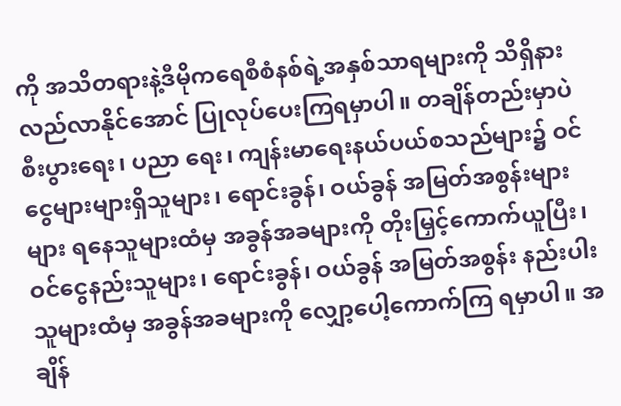ကို အသိတရားနဲ့ဒီမိုကရေစီစံနစ်ရဲ့အနှစ်သာရများကို သိရှိနားလည်လာနိုင်အောင် ပြုလုပ်ပေးကြရမှာပါ။ တချိန်တည်းမှာပဲ စီးပွားရေး၊ ပညာ ရေး၊ ကျန်းမာရေးနယ်ပယ်စသည်များ၌ ဝင်ငွေများများရှိသူများ၊ ရောင်းခွန်၊ ဝယ်ခွန် အမြတ်အစွန်းများများ ရနေသူများထံမှ အခွန်အခများကို တိုးမြှင့်ကောက်ယူပြီး၊ ဝင်ငွေနည်းသူများ၊ ရောင်းခွန်၊ ဝယ်ခွန် အမြတ်အစွန်း နည်းပါးသူများထံမှ အခွန်အခများကို လျှော့ပေါ့ကောက်ကြ ရမှာပါ။ အချိန်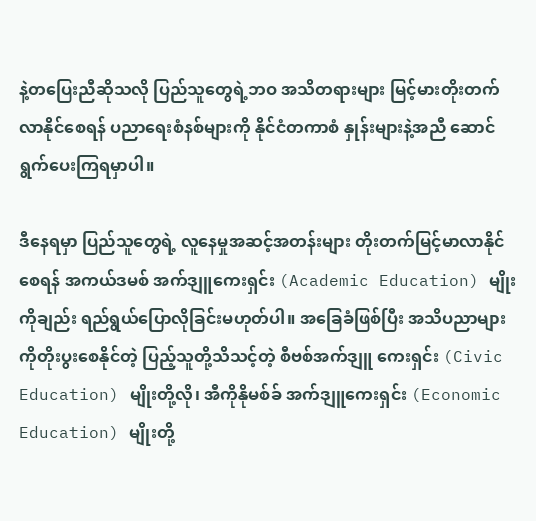နဲ့တပြေးညီဆိုသလို ပြည်သူတွေရဲ့ဘဝ အသိတရားများ မြင့်မားတိုးတက်လာနိုင်စေရန် ပညာရေးစံနစ်များကို နိုင်ငံတကာစံ နှုန်းများနဲ့အညီ ဆောင်ရွက်ပေးကြရမှာပါ။

ဒီနေရမှာ ပြည်သူတွေရဲ့ လူနေမှုအဆင့်အတန်းများ တိုးတက်မြင့်မာလာနိုင်စေရန် အကယ်ဒမစ် အက်ဒျူကေးရှင်း (Academic Education) မျိုးကိုချည်း ရည်ရွယ်ပြောလိုခြင်းမဟုတ်ပါ။ အခြေခံဖြစ်ပြီး အသိပညာများကိုတိုးပွးစေနိုင်တဲ့ ပြည့်သူတို့သိသင့်တဲ့ စီဗစ်အက်ဒျူ ကေးရှင်း (Civic Education) မျိုးတို့လို၊ အီကိုနိုမစ်ခ် အက်ဒျူကေးရှင်း (Economic Education) မျိုးတို့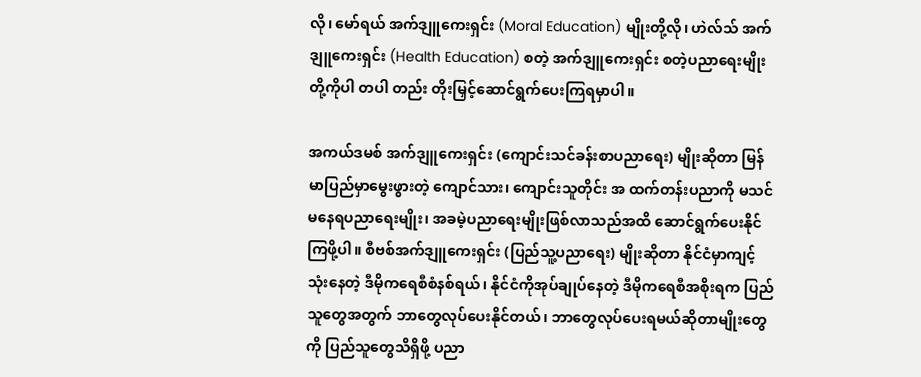လို၊ မော်ရယ် အက်ဒျူကေးရှင်း (Moral Education) မျိုးတို့လို၊ ဟဲလ်သ် အက်ဒျူကေးရှင်း (Health Education) စတဲ့ အက်ဒျူကေးရှင်း စတဲ့ပညာရေးမျိုးတို့ကိုပါ တပါ တည်း တိုးမြှင့်ဆောင်ရွက်ပေးကြရမှာပါ။

အကယ်ဒမစ် အက်ဒျူကေးရှင်း (ကျောင်းသင်ခန်းစာပညာရေး) မျိုးဆိုတာ မြန်မာပြည်မှာမွေးဖွားတဲ့ ကျောင်သား၊ ကျောင်းသူတိုင်း အ ထက်တန်းပညာကို မသင်မနေရပညာရေးမျိုး၊ အခမဲ့ပညာရေးမျိုးဖြစ်လာသည်အထိ ဆောင်ရွက်ပေးနိုင်ကြဖို့ပါ။ စီဗစ်အက်ဒျူကေးရှင်း (ပြည်သူ့ပညာရေး) မျိုးဆိုတာ နိုင်ငံမှာကျင့်သုံးနေတဲ့ ဒီမိုကရေစီစံနစ်ရယ်၊ နိုင်ငံကိုအုပ်ချုပ်နေတဲ့ ဒီမိုကရေစီအစိုးရက ပြည်သူတွေအတွက် ဘာတွေလုပ်ပေးနိုင်တယ်၊ ဘာတွေလုပ်ပေးရမယ်ဆိုတာမျိုးတွေကို ပြည်သူတွေသိရှိဖို့ ပညာ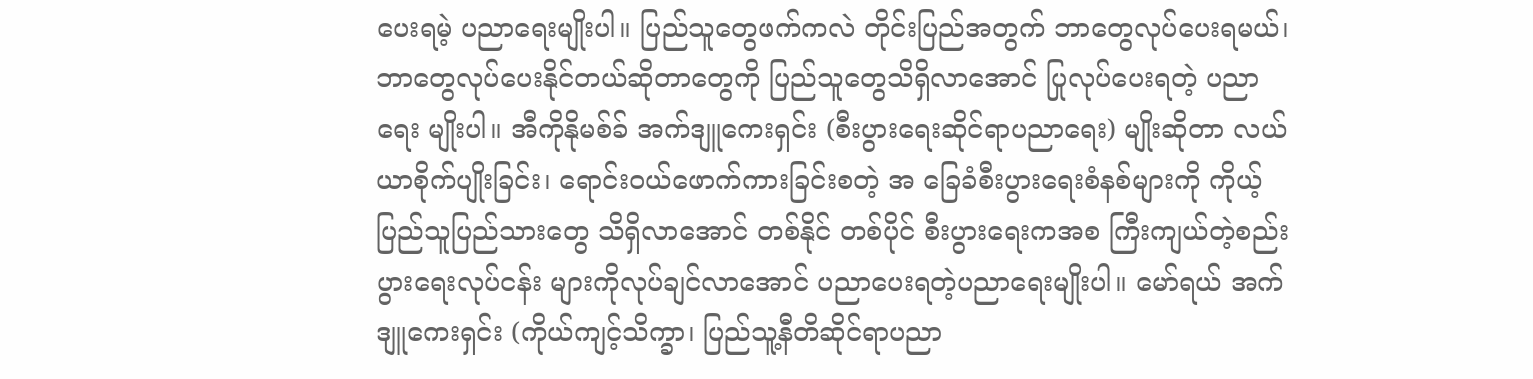ပေးရမဲ့ ပညာရေးမျိုးပါ။ ပြည်သူတွေဖက်ကလဲ တိုင်းပြည်အတွက် ဘာတွေလုပ်ပေးရမယ်၊ ဘာတွေလုပ်ပေးနိုင်တယ်ဆိုတာတွေကို ပြည်သူတွေသိရှိလာအောင် ပြုလုပ်ပေးရတဲ့ ပညာရေး မျိုးပါ။ အီကိုနိုမစ်ခ် အက်ဒျူကေးရှင်း (စီးပွားရေးဆိုင်ရာပညာရေး) မျိုးဆိုတာ လယ်ယာစိုက်ပျိုးခြင်း၊ ရောင်းဝယ်ဖောက်ကားခြင်းစတဲ့ အ ခြေခံစီးပွားရေးစံနစ်များကို ကိုယ့်ပြည်သူပြည်သားတွေ သိရှိလာအောင် တစ်နိုင် တစ်ပိုင် စီးပွားရေးကအစ ကြီးကျယ်တဲ့စည်းပွားရေးလုပ်ငန်း များကိုလုပ်ချင်လာအောင် ပညာပေးရတဲ့ပညာရေးမျိုးပါ။ မော်ရယ် အက်ဒျူကေးရှင်း (ကိုယ်ကျင့်သိက္ခာ၊ ပြည်သူ့နီတိဆိုင်ရာပညာ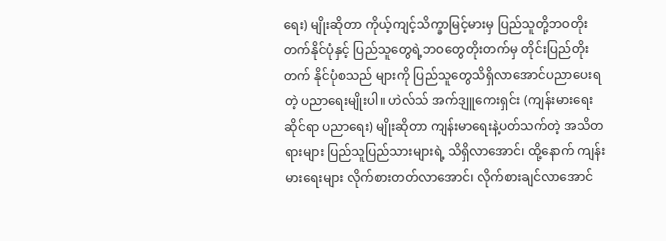ရေး) မျိုးဆိုတာ ကိုယ့်ကျင့်သိက္ခာမြင့်မားမှ ပြည်သူတို့ဘဝတိုးတက်နိုင်ပုံနှင့် ပြည်သူတွေရဲ့ဘဝတွေတိုးတက်မှ တိုင်းပြည်တိုးတက် နိုင်ပုံစသည် များကို ပြည်သူတွေသိရှိလာအောင်ပညာပေးရတဲ့ ပညာရေးမျိုးပါ။ ဟဲလ်သ် အက်ဒျူကေးရှင်း (ကျန်းမားရေးဆိုင်ရာ ပညာရေး) မျိုးဆိုတာ ကျန်းမာရေးနဲ့ပတ်သက်တဲ့ အသိတရားများ ပြည်သူပြည်သားများရဲ့ သိရှိလာအောင်၊ ထို့နောက် ကျန်းမားရေးများ လိုက်စားတတ်လာအောင်၊ လိုက်စားချင်လာအောင်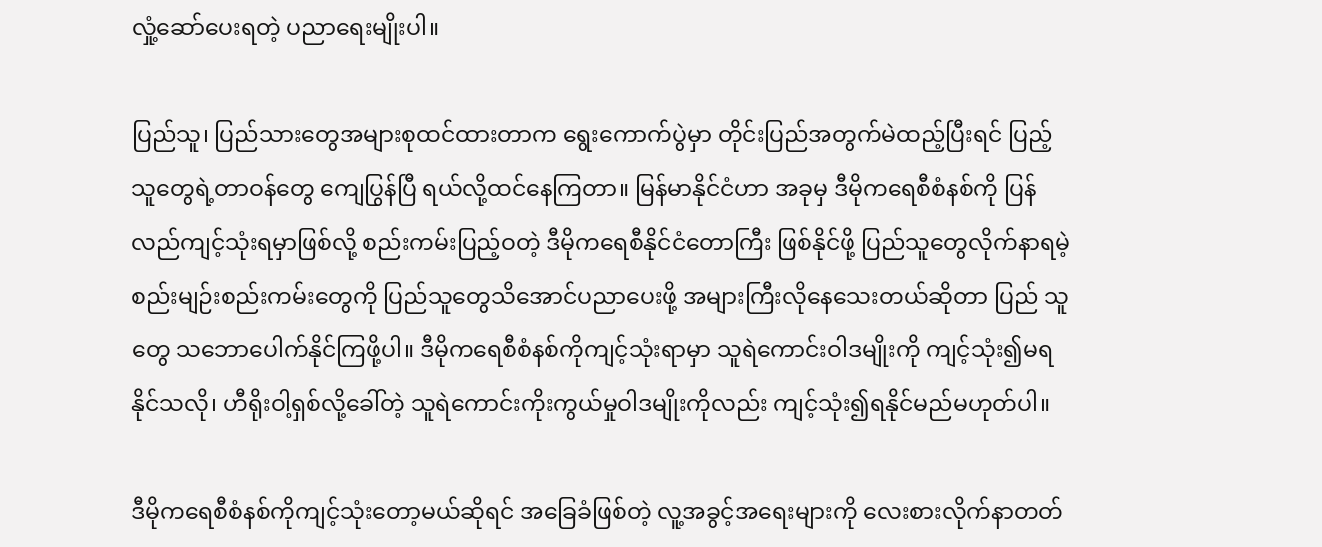လှုံ့ဆော်ပေးရတဲ့ ပညာရေးမျိုးပါ။

ပြည်သူ၊ ပြည်သားတွေအများစုထင်ထားတာက ရွေးကောက်ပွဲမှာ တိုင်းပြည်အတွက်မဲထည့်ပြီးရင် ပြည့်သူတွေရဲ့တာဝန်တွေ ကျေပြွန်ပြီ ရယ်လို့ထင်နေကြတာ။ မြန်မာနိုင်ငံဟာ အခုမှ ဒီမိုကရေစီစံနစ်ကို ပြန်လည်ကျင့်သုံးရမှာဖြစ်လို့ စည်းကမ်းပြည့်ဝတဲ့ ဒီမိုကရေစီနိုင်ငံတောကြီး ဖြစ်နိုင်ဖို့ ပြည်သူတွေလိုက်နာရမဲ့ စည်းမျဉ်းစည်းကမ်းတွေကို ပြည်သူတွေသိအောင်ပညာပေးဖို့ အများကြီးလိုနေသေးတယ်ဆိုတာ ပြည် သူတွေ သဘောပေါက်နိုင်ကြဖို့ပါ။ ဒီမိုကရေစီစံနစ်ကိုကျင့်သုံးရာမှာ သူရဲကောင်းဝါဒမျိုးကို ကျင့်သုံး၍မရနိုင်သလို၊ ဟီရိုးဝါ့ရှစ်လို့ခေါ်တဲ့ သူရဲကောင်းကိုးကွယ်မှုဝါဒမျိုးကိုလည်း ကျင့်သုံး၍ရနိုင်မည်မဟုတ်ပါ။

ဒီမိုကရေစီစံနစ်ကိုကျင့်သုံးတော့မယ်ဆိုရင် အခြေခံဖြစ်တဲ့ လူ့အခွင့်အရေးများကို လေးစားလိုက်နာတတ်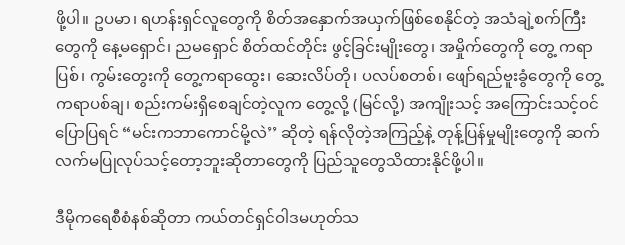ဖို့ပါ။ ဥပမာ၊ ရဟန်းရှင်လူတွေကို စိတ်အနှောက်အယှက်ဖြစ်စေနိုင်တဲ့ အသံချဲ့စက်ကြီးတွေကို နေ့မရှောင်၊ ညမရှောင် စိတ်ထင်တိုင်း ဖွင့်ခြင်းမျိုးတွေ၊ အမှိုက်တွေကို တွေ့ ကရာပြစ်၊ ကွမ်းတွေးကို တွေ့ကရာထွေး၊ ဆေးလိပ်တို၊ ပလပ်စတစ်၊ ဖျော်ရည်ဗူးခွံတွေကို တွေ့ကရာပစ်ချ၊ စည်းကမ်းရှိစေချင်တဲ့လူက တွေ့လို့ (မြင်လို့) အကျိုးသင့် အကြောင်းသင့်ဝင်ပြောပြရင် “မင်းကဘာကောင်မို့လဲ’’ ဆိုတဲ့ ရန်လိုတဲ့အကြည့်နဲ့ တုန့်ပြန်မှုမျိုးတွေကို ဆက် လက်မပြုလုပ်သင့်တော့ဘူးဆိုတာတွေကို ပြည်သူတွေသိထားနိုင်ဖို့ပါ။

ဒီမိုကရေစီစံနစ်ဆိုတာ ကယ်တင်ရှင်ဝါဒမဟုတ်သ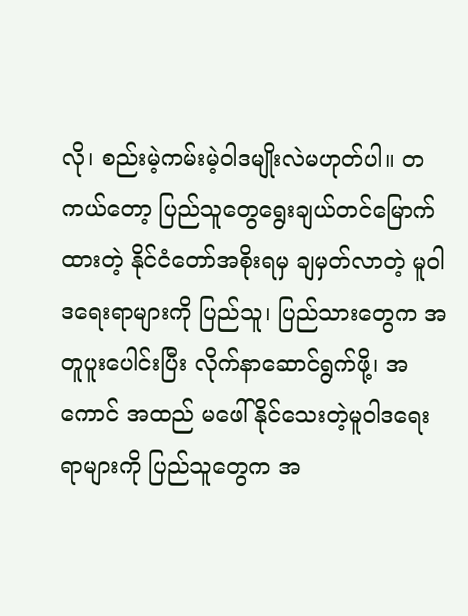လို၊ စည်းမဲ့ကမ်းမဲ့ဝါဒမျိုးလဲမဟုတ်ပါ။ တကယ်တော့ ပြည်သူတွေရွေးချယ်တင်မြောက်ထားတဲ့ နိုင်ငံတော်အစိုးရမှ ချမှတ်လာတဲ့ မူဝါဒရေးရာများကို ပြည်သူ၊ ပြည်သားတွေက အတူပူးပေါင်းပြီး လိုက်နာဆောင်ရွက်ဖို့၊ အကောင် အထည် မဖေါ်နိုင်သေးတဲ့မူဝါဒရေးရာများကို ပြည်သူတွေက အ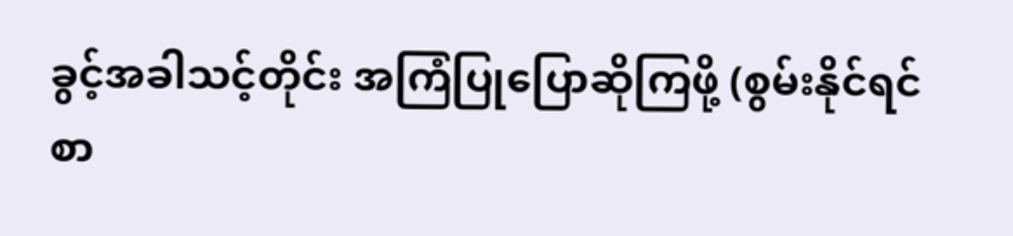ခွင့်အခါသင့်တိုင်း အကြံပြုပြောဆိုကြဖို့ (စွမ်းနိုင်ရင် စာ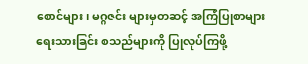စောင်များ၊ မဂ္ဂဇင်း များမှတဆင့် အကြံပြုစာများရေးသားခြင်း စသည်များကို ပြုလုပ်ကြဖို့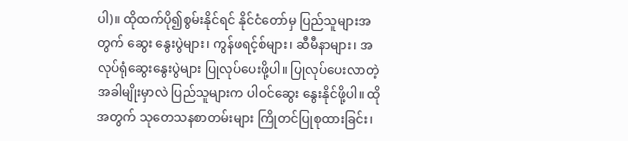ပါ)။ ထိုထက်ပို၍စွမ်းနိုင်ရင် နိုင်ငံတော်မှ ပြည်သူများအတွက် ဆွေး နွေးပွဲများ၊ ကွန်ဖရင့်စ်များ၊ ဆီမီနာများ၊ အလုပ်ရုံဆွေးနွေးပွဲများ ပြုလုပ်ပေးဖို့ပါ။ ပြုလုပ်ပေးလာတဲ့အခါမျိုးမှာလဲ ပြည်သူများက ပါဝင်ဆွေး နွေးနိုင်ဖို့ပါ။ ထိုအတွက် သုတေသနစာတမ်းများ ကြိုတင်ပြုစုထားခြင်း၊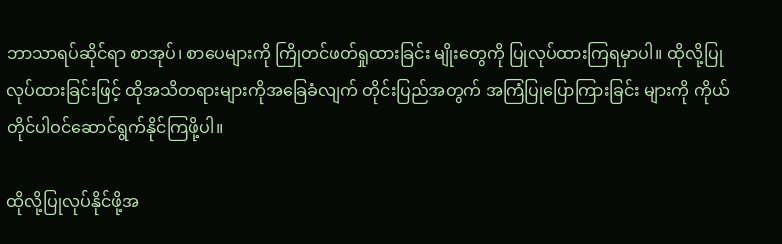ဘာသာရပ်ဆိုင်ရာ စာအုပ်၊ စာပေများကို ကြိုတင်ဖတ်ရှုထားခြင်း မျိုးတွေကို ပြုလုပ်ထားကြရမှာပါ။ ထိုလို့ပြုလုပ်ထားခြင်းဖြင့် ထိုအသိတရားများကိုအခြေခံလျက် တိုင်းပြည်အတွက် အကြံပြုပြောကြားခြင်း များကို ကိုယ်တိုင်ပါဝင်ဆောင်ရွက်နိုင်ကြဖို့ပါ။

ထိုလို့ပြုလုပ်နိုင်ဖို့အ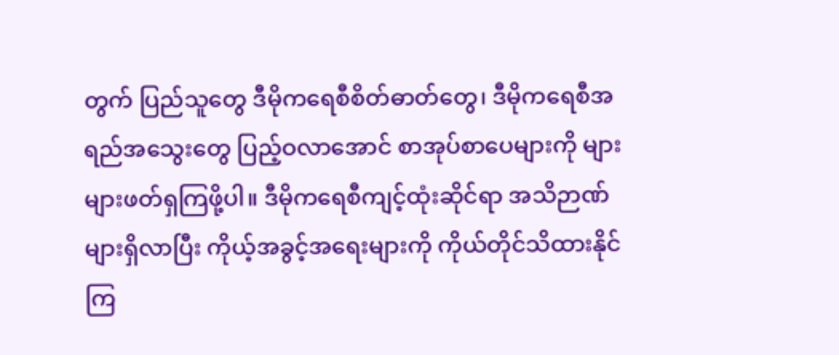တွက် ပြည်သူတွေ ဒီမိုကရေစီစိတ်ဓာတ်တွေ၊ ဒီမိုကရေစီအရည်အသွေးတွေ ပြည့်ဝလာအောင် စာအုပ်စာပေများကို များများဖတ်ရှကြဖို့ပါ။ ဒီမိုကရေစီကျင့်ထုံးဆိုင်ရာ အသိဉာဏ်များရှိလာပြီး ကိုယ့်အခွင့်အရေးများကို ကိုယ်တိုင်သိထားနိုင်ကြ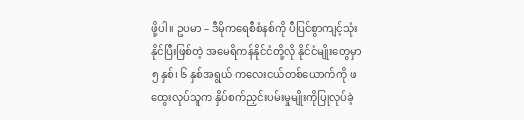ဖို့ပါ။ ဥပမာ – ဒီမိုကရေစီစံနစ်ကို ပီပြင်စွာကျင့်သုံးနိုင်ပြီးဖြစ်တဲ့ အမေရိကန်နိုင်ငံတို့လို နိုင်ငံမျိုးတွေမှာ ၅ နှစ်၊ ၆ နှစ်အရွယ် ကလေးငယ်တစ်ယောက်ကို ဖထွေးလုပ်သူက နှိပ်စက်ညှင်းပမ်းမှုမျိုးကိုပြုလုပ်ခဲ့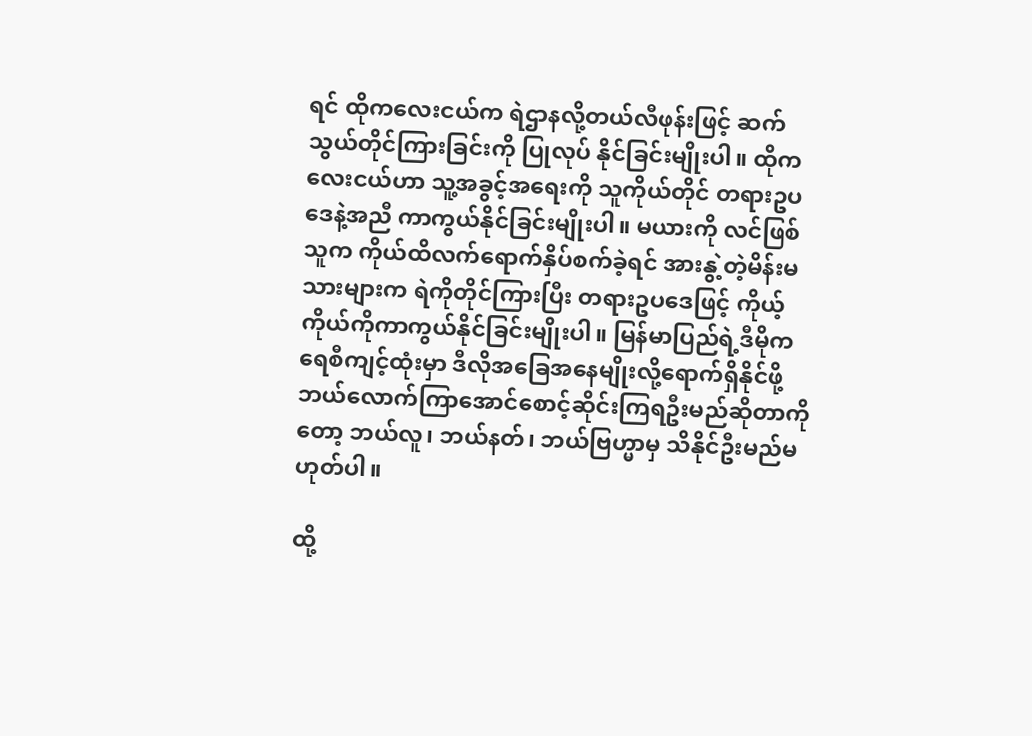ရင် ထိုကလေးငယ်က ရဲဌာနလို့တယ်လီဖုန်းဖြင့် ဆက်သွယ်တိုင်ကြားခြင်းကို ပြုလုပ် နိုင်ခြင်းမျိုးပါ။ ထိုကလေးငယ်ဟာ သူ့အခွင့်အရေးကို သူကိုယ်တိုင် တရားဥပဒေနဲ့အညီ ကာကွယ်နိုင်ခြင်းမျိုးပါ။ မယားကို လင်ဖြစ်သူက ကိုယ်ထိလက်ရောက်နှိပ်စက်ခဲ့ရင် အားနွဲ့တဲ့မိန်းမသားများက ရဲကိုတိုင်ကြားပြီး တရားဥပဒေဖြင့် ကိုယ့်ကိုယ်ကိုကာကွယ်နိုင်ခြင်းမျိုးပါ။ မြန်မာပြည်ရဲ့ဒီမိုကရေစီကျင့်ထုံးမှာ ဒီလိုအခြေအနေမျိုးလို့ရောက်ရှိနိုင်ဖို့ ဘယ်လောက်ကြာအောင်စောင့်ဆိုင်းကြရဦးမည်ဆိုတာကိုတော့ ဘယ်လူ၊ ဘယ်နတ်၊ ဘယ်ဗြဟ္မာမှ သိနိုင်ဦးမည်မဟုတ်ပါ။

ထို့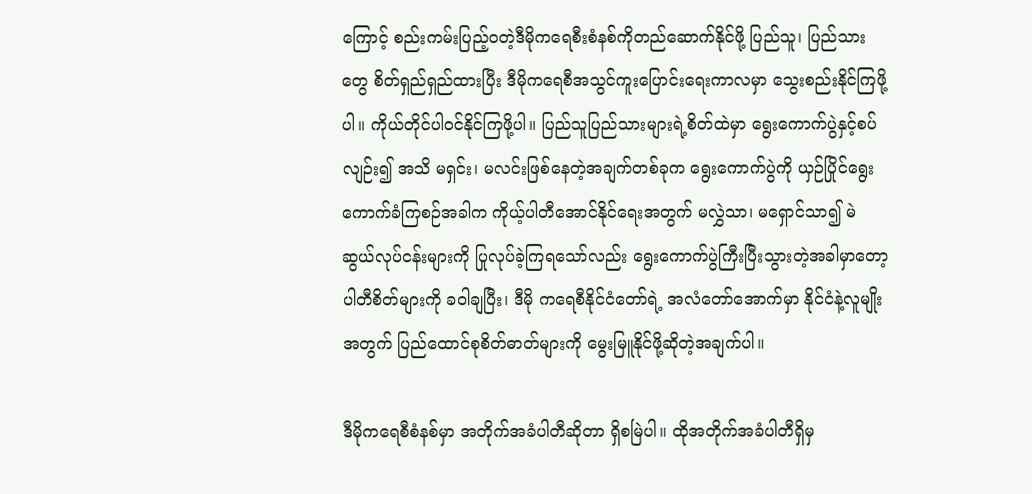ကြောင့် စည်းကမ်းပြည့်ဝတဲ့ဒီမိုကရေစီးစံနစ်ကိုတည်ဆောက်နိုင်ဖို့ ပြည်သူ၊ ပြည်သားတွေ စိတ်ရှည်ရှည်ထားပြီး ဒီမိုကရေစီအသွင်ကူးပြောင်းရေးကာလမှာ သွေးစည်းနိုင်ကြဖို့ပါ။ ကိုယ်တိုင်ပါဝင်နိုင်ကြဖို့ပါ။ ပြည်သူပြည်သားများရဲ့စိတ်ထဲမှာ ရွေးကောက်ပွဲနှင့်စပ်လျဉ်း၍ အသိ မရှင်း၊ မလင်းဖြစ်နေတဲ့အချက်တစ်ခုက ရွေးကောက်ပွဲကို ယှဉ်ပြိုင်ရွေးကောက်ခံကြစဉ်အခါက ကိုယ့်ပါတီအောင်နိုင်ရေးအတွက် မလွှဲသာ၊ မရှောင်သာ၍ မဲဆွယ်လုပ်ငန်းများကို ပြုလုပ်ခဲ့ကြရသော်လည်း ရွေးကောက်ပွဲကြီးပြီးသွားတဲ့အခါမှာတော့ ပါတီစိတ်များကို ခဝါချပြီး၊ ဒီမို ကရေစီနိုင်ငံတော်ရဲ့ အလံတော်အောက်မှာ နိုင်ငံနဲ့လူမျိုးအတွက် ပြည်ထောင်စုစိတ်ဓာတ်များကို မွေးမြူနိုင်ဖို့ဆိုတဲ့အချက်ပါ။

ဒီမိုကရေစီစံနစ်မှာ အတိုက်အခံပါတီဆိုတာ ရှိစမြဲပါ။ ထိုအတိုက်အခံပါတီရှိမှ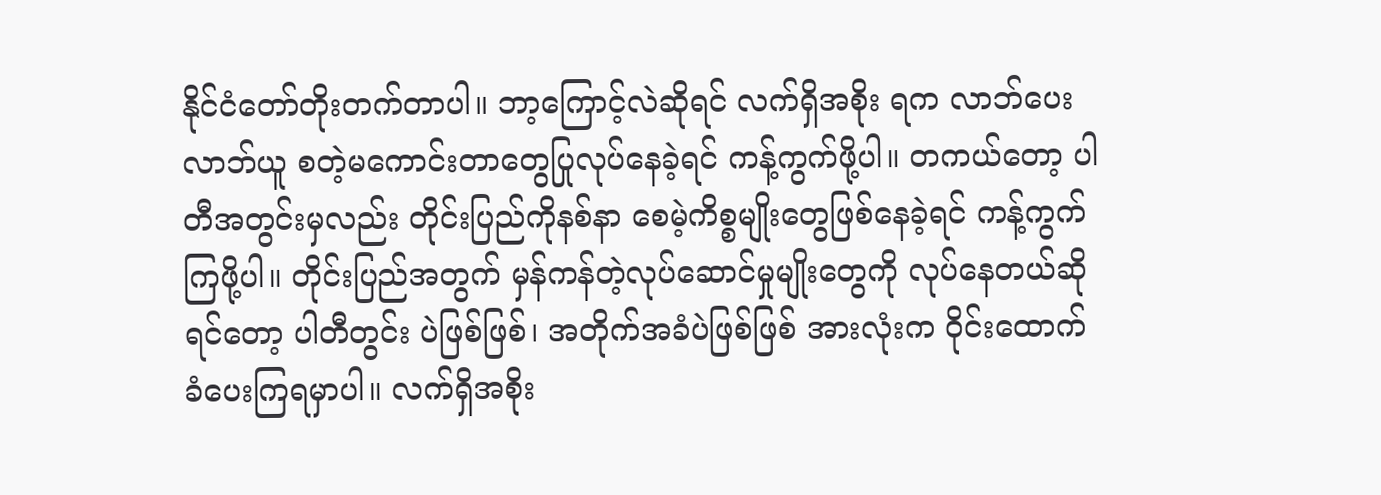နိုင်ငံတော်တိုးတက်တာပါ။ ဘာ့ကြောင့်လဲဆိုရင် လက်ရှိအစိုး ရက လာဘ်ပေး လာဘ်ယူ စတဲ့မကောင်းတာတွေပြုလုပ်နေခဲ့ရင် ကန့်ကွက်ဖို့ပါ။ တကယ်တော့ ပါတီအတွင်းမှလည်း တိုင်းပြည်ကိုနစ်နာ စေမဲ့ကိစ္စမျိုးတွေဖြစ်နေခဲ့ရင် ကန့်ကွက်ကြဖို့ပါ။ တိုင်းပြည်အတွက် မှန်ကန်တဲ့လုပ်ဆောင်မှုမျိုးတွေကို လုပ်နေတယ်ဆိုရင်တော့ ပါတီတွင်း ပဲဖြစ်ဖြစ်၊ အတိုက်အခံပဲဖြစ်ဖြစ် အားလုံးက ဝိုင်းထောက်ခံပေးကြရမှာပါ။ လက်ရှိအစိုး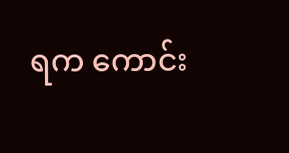ရက ကောင်း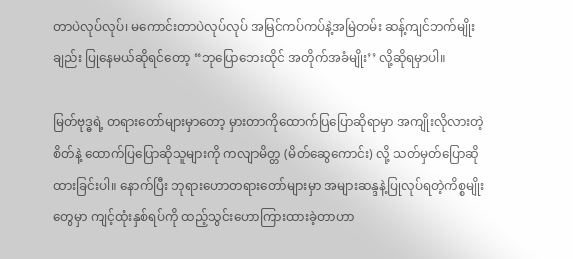တာပဲလုပ်လုပ်၊ မကောင်းတာပဲလုပ်လုပ် အမြင်ကပ်ကပ်နဲ့အမြဲတမ်း ဆန့်ကျင်ဘက်မျိုးချည်း ပြုနေမယ်ဆိုရင်တော့ “ဘုပြောဘေးထိုင် အတိုက်အခံမျိုး’’ လို့ဆိုရမှာပါ။

မြတ်ဗုဒ္ဓရဲ့ တရားတော်များမှာတော့ မှားတာကိုထောက်ပြပြောဆိုရာမှာ အကျိုးလိုလားတဲ့စိတ်နဲ့ ထောက်ပြပြောဆိုသူများကို ကလျာမိတ္တ (မိတ်ဆွေကောင်း) လို့ သတ်မှတ်ပြောဆိုထားခြင်းပါ။ နောက်ပြီး ဘုရားဟောတရားတော်များမှာ အများဆန္ဒနဲ့ပြုလုပ်ရတဲ့ကိစ္စမျိုးတွေမှာ ကျင့်ထုံးနှစ်ရပ်ကို ထည့်သွင်းဟောကြားထားခဲ့တာဟာ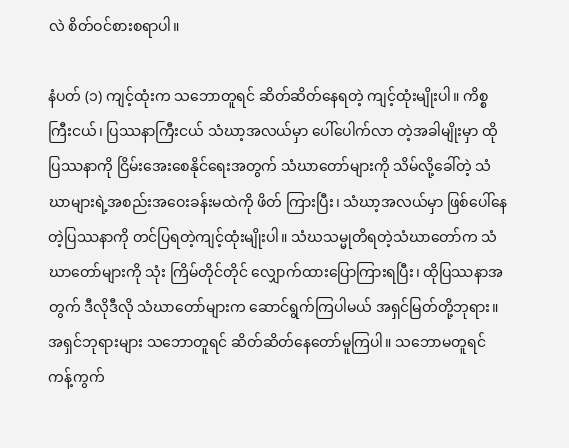လဲ စိတ်ဝင်စားစရာပါ။

နံပတ် (၁) ကျင့်ထုံးက သဘောတူရင် ဆိတ်ဆိတ်နေရတဲ့ ကျင့်ထုံးမျိုးပါ။ ကိစ္စကြီးငယ်၊ ပြဿနာကြီးငယ် သံဃာ့အလယ်မှာ ပေါ်ပေါက်လာ တဲ့အခါမျိုးမှာ ထိုပြဿနာကို ငြိမ်းအေးစေနိုင်ရေးအတွက် သံဃာတော်များကို သိမ်လို့ခေါ်တဲ့ သံဃာများရဲ့အစည်းအဝေးခန်းမထဲကို ဖိတ် ကြားပြီး၊ သံဃာ့အလယ်မှာ ဖြစ်ပေါ်နေတဲ့ပြဿနာကို တင်ပြရတဲ့ကျင့်ထုံးမျိုးပါ။ သံဃသမ္မုတိရတဲ့သံဃာတော်က သံဃာတော်များကို သုံး ကြိမ်တိုင်တိုင် လျှောက်ထားပြောကြားရပြီး၊ ထိုပြဿနာအတွက် ဒီလိုဒီလို သံဃာတော်များက ဆောင်ရွက်ကြပါမယ် အရှင်မြတ်တို့ဘုရား။ အရှင်ဘုရားများ သဘောတူရင် ဆိတ်ဆိတ်နေတော်မူကြပါ။ သဘောမတူရင် ကန့်ကွက်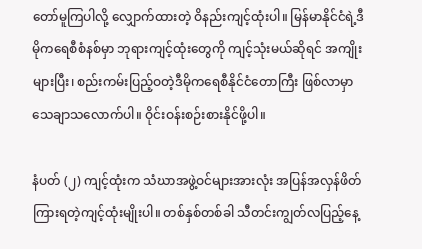တော်မူကြပါလို့ လျှောက်ထားတဲ့ ဝိနည်းကျင့်ထုံးပါ။ မြန်မာနိုင်ငံရဲ့ဒီမိုကရေစီစံနစ်မှာ ဘုရားကျင့်ထုံးတွေကို ကျင့်သုံးမယ်ဆိုရင် အကျိုးများပြီး၊ စည်းကမ်းပြည့်ဝတဲ့ဒီမိုကရေစီနိုင်ငံတောကြီး ဖြစ်လာမှာ သေချာသလောက်ပါ။ ဝိုင်းဝန်းစဉ်းစားနိုင်ဖို့ပါ။

နံပတ် (၂) ကျင့်ထုံးက သံဃာအဖွဲ့ဝင်များအားလုံး အပြန်အလှန်ဖိတ်ကြားရတဲ့ကျင့်ထုံးမျိုးပါ။ တစ်နှစ်တစ်ခါ သီတင်းကျွတ်လပြည့်နေ့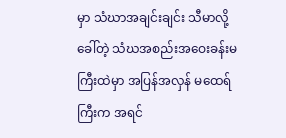မှာ သံဃာအချင်းချင်း သီမာလို့ခေါ်တဲ့ သံဃအစည်းအဝေးခန်းမကြီးထဲမှာ အပြန်အလှန် မထေရ်ကြီးက အရင်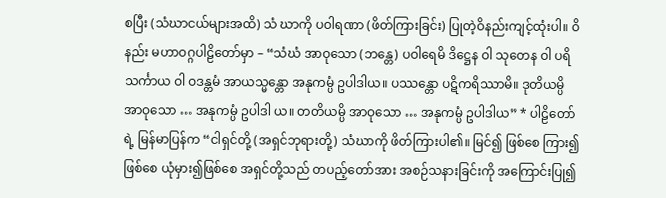စပြီး (သံဃာငယ်များအထိ) သံ ဃာကို ပဝါရဏာ (ဖိတ်ကြားခြင်း) ပြုတဲ့ဝိနည်းကျင့်ထုံးပါ။ ဝိနည်း မဟာဝဂ္ဂပါဠိတော်မှာ – “သံဃံ အာဝုသော (ဘန္တေ) ပဝါရေမိ ဒိဋ္ဌေန ဝါ သုတေန ဝါ ပရိသင်္ကာယ ဝါ ဝဒန္တမံ အာယသ္မန္တော အနုကမ္ပံ ဥပါဒါယ။ ပဿန္တော ပဋိကရိဿာမိ။ ဒုတိယမ္ပိ အာဝုသော … အနုကမ္ပံ ဥပါဒါ ယ။ တတိယမ္ပိ အာဝုသော … အနုကမ္ပံ ဥပါဒါယ” * ပါဠိတော်ရဲ့ မြန်မာပြန်က “ငါရှင်တို့ (အရှင်ဘုရားတို့) သံဃာကို ဖိတ်ကြားပါ၏။ မြင်၍ ဖြစ်စေ ကြား၍ဖြစ်စေ ယုံမှား၍ဖြစ်စေ အရှင်တို့သည် တပည့်တော်အား အစဉ်သနားခြင်းကို အကြောင်းပြု၍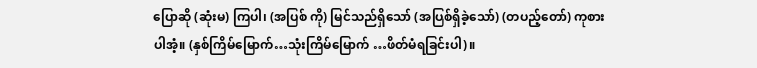ပြောဆို (ဆုံးမ) ကြပါ၊ (အပြစ် ကို) မြင်သည်ရှိသော် (အပြစ်ရှိခဲ့သော်) (တပည့်တော်) ကုစားပါအံ့။ (နှစ်ကြိမ်မြောက်…သုံးကြိမ်မြောက် …ဖိတ်မံရခြင်းပါ)။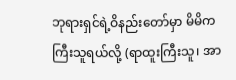ဘုရားရှင်ရဲ့ဝိနည်းတော်မှာ မိမိက ကြီးသူရယ်လို့ (ရာထူးကြီးသူ၊ အာ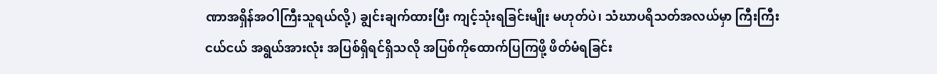ဏာအရှိန်အဝါကြီးသူရယ်လို့) ချွင်းချက်ထားပြီး ကျင့်သုံးရခြင်းမျိုး မဟုတ်ပဲ၊ သံဃာပရိသတ်အလယ်မှာ ကြီးကြီးငယ်ငယ် အရွယ်အားလုံး အပြစ်ရှိရင်ရှိသလို အပြစ်ကိုထောက်ပြကြဖို့ ဖိတ်မံရခြင်း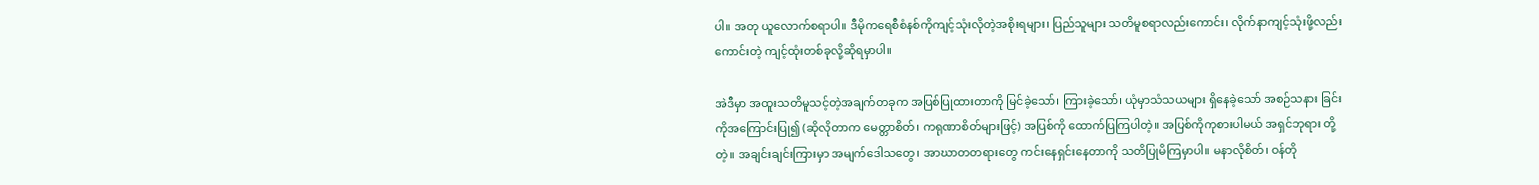ပါ။ အတု ယူလောက်စရာပါ။ ဒီမိုကရေစီစံနစ်ကိုကျင့်သုံးလိုတဲ့အစိုးရများ၊ ပြည်သူများ သတိမူစရာလည်းကောင်း၊ လိုက်နာကျင့်သုံးဖို့လည်းကောင်းတဲ့ ကျင့်ထုံးတစ်ခုလို့ဆိုရမှာပါ။

အဲဒီမှာ အထူးသတိမူသင့်တဲ့အချက်တခုက အပြစ်ပြုထားတာကို မြင်ခဲ့သော်၊ ကြားခဲ့သော်၊ ယုံမှာသံသယများ ရှိနေခဲ့သော် အစဉ်သနား ခြင်းကိုအကြောင်းပြု၍ (ဆိုလိုတာက မေတ္တာစိတ်၊ ကရုဏာစိတ်များဖြင့်) အပြစ်ကို ထောက်ပြကြပါတဲ့။ အပြစ်ကိုကုစားပါမယ် အရှင်ဘုရား တို့တဲ့။ အချင်းချင်းကြားမှာ အမျက်ဒေါသတွေ၊ အာဃာတတရားတွေ ကင်းနေရှင်းနေတာကို သတိပြုမိကြမှာပါ။ မနာလိုစိတ်၊ ဝန်တို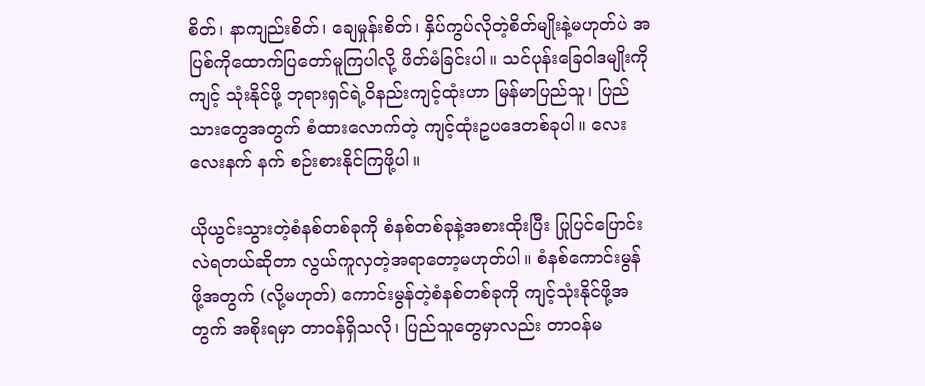စိတ်၊ နာကျည်းစိတ်၊ ချေမှုန်းစိတ်၊ နှိပ်ကွပ်လိုတဲ့စိတ်မျိုးနဲ့မဟုတ်ပဲ အပြစ်ကိုထောက်ပြတော်မူကြပါလို့ ဖိတ်မံခြင်းပါ။ သင်ပုန်းခြေဝါဒမျိုးကို ကျင့် သုံးနိုင်ဖို့ ဘုရားရှင်ရဲ့ဝိနည်းကျင့်ထုံးဟာ မြန်မာပြည်သူ၊ ပြည်သားတွေအတွက် စံထားလောက်တဲ့ ကျင့်ထုံးဥပဒေတစ်ခုပါ။ လေးလေးနက် နက် စဉ်းစားနိုင်ကြဖို့ပါ။

ယိုယွင်းသွားတဲ့စံနစ်တစ်ခုကို စံနစ်တစ်ခုနဲ့အစားထိုးပြီး ပြုပြင်ပြောင်းလဲရတယ်ဆိုတာ လွယ်ကူလှတဲ့အရာတော့မဟုတ်ပါ။ စံနစ်ကောင်းမွန် ဖို့အတွက် (လို့မဟုတ်) ကောင်းမွန်တဲ့စံနစ်တစ်ခုကို ကျင့်သုံးနိုင်ဖို့အတွက် အစိုးရမှာ တာဝန်ရှိသလို၊ ပြည်သူတွေမှာလည်း တာဝန်မ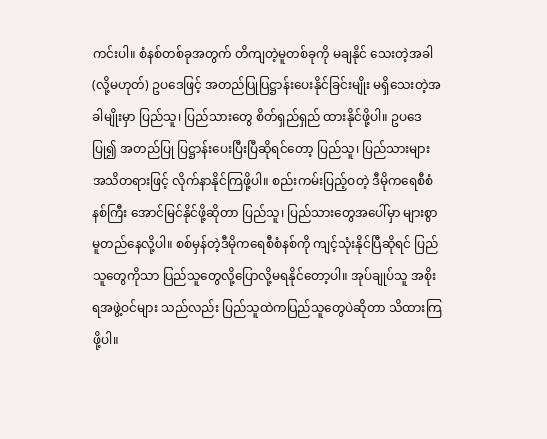ကင်းပါ။ စံနစ်တစ်ခုအတွက် တိကျတဲ့မူတစ်ခုကို မချနိုင် သေးတဲ့အခါ (လို့မဟုတ်) ဥပဒေဖြင့် အတည်ပြုပြဋ္ဌာန်းပေးနိုင်ခြင်းမျိုး မရှိသေးတဲ့အခါမျိုးမှာ ပြည်သူ၊ ပြည်သားတွေ စိတ်ရှည်ရှည် ထားနိုင်ဖို့ပါ။ ဥပဒေပြု၍ အတည်ပြု ပြဋ္ဌာန်းပေးပြီးပြီဆိုရင်တော့ ပြည်သူ၊ ပြည်သားများ အသိတရားဖြင့် လိုက်နာနိုင်ကြဖို့ပါ။ စည်းကမ်းပြည့်ဝတဲ့ ဒီမိုကရေစီစံနစ်ကြီး အောင်မြင်နိုင်ဖို့ဆိုတာ ပြည်သူ၊ ပြည်သားတွေအပေါ်မှာ များစွာမူတည်နေလို့ပါ။ စစ်မှန်တဲ့ဒီမိုကရေစီစံနစ်ကို ကျင့်သုံးနိုင်ပြီဆိုရင် ပြည်သူတွေကိုသာ ပြည်သူတွေလို့ပြောလို့မရနိုင်တော့ပါ။ အုပ်ချုပ်သူ အစိုးရအဖွဲ့ဝင်များ သည်လည်း ပြည်သူထဲကပြည်သူတွေပဲဆိုတာ သိထားကြဖို့ပါ။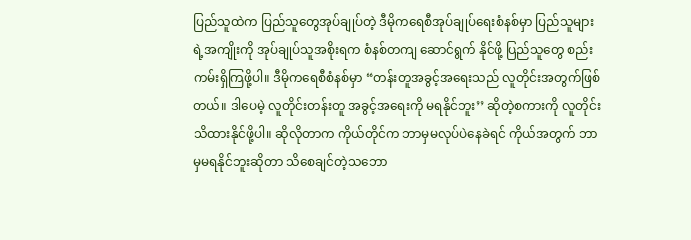ပြည်သူထဲက ပြည်သူတွေအုပ်ချုပ်တဲ့ ဒီမိုကရေစီအုပ်ချုပ်ရေးစံနစ်မှာ ပြည်သူများရဲ့အကျိုးကို အုပ်ချုပ်သူအစိုးရက စံနစ်တကျ ဆောင်ရွက် နိုင်ဖို့ ပြည်သူတွေ စည်းကမ်းရှိကြဖို့ပါ။ ဒီမိုကရေစီစံနစ်မှာ “တန်းတူအခွင့်အရေးသည် လူတိုင်းအတွက်ဖြစ်တယ်။ ဒါပေမဲ့ လူတိုင်းတန်းတူ အခွင့်အရေးကို မရနိုင်ဘူး’’ ဆိုတဲ့စကားကို လူတိုင်းသိထားနိုင်ဖို့ပါ။ ဆိုလိုတာက ကိုယ်တိုင်က ဘာမှမလုပ်ပဲနေခဲရင် ကိုယ်အတွက် ဘာ မှမရနိုင်ဘူးဆိုတာ သိစေချင်တဲ့သဘော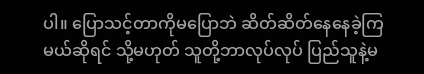ပါ။ ပြောသင့်တာကိုမပြောဘဲ ဆိတ်ဆိတ်နေနေခဲ့ကြမယ်ဆိုရင် သို့မဟုတ် သူတို့ဘာလုပ်လုပ် ပြည်သူနဲ့မ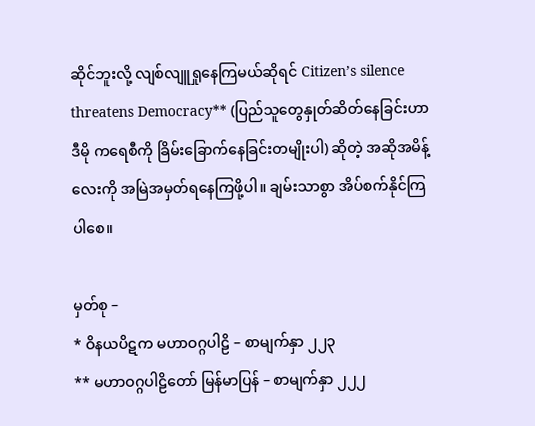ဆိုင်ဘူးလို့ လျစ်လျူရှုနေကြမယ်ဆိုရင် Citizen’s silence threatens Democracy** (ပြည်သူတွေနှုတ်ဆိတ်နေခြင်းဟာ ဒီမို ကရေစီကို ခြိမ်းခြောက်နေခြင်းတမျိုးပါ) ဆိုတဲ့ အဆိုအမိန့်လေးကို အမြဲအမှတ်ရနေကြဖို့ပါ။ ချမ်းသာစွာ အိပ်စက်နိုင်ကြပါစေ။

မှတ်စု –
* ဝိနယပိဋက မဟာဝဂ္ဂပါဠိ – စာမျက်နှာ ၂၂၃
** မဟာဝဂ္ဂပါဠိတော် မြန်မာပြန် – စာမျက်နှာ ၂၂၂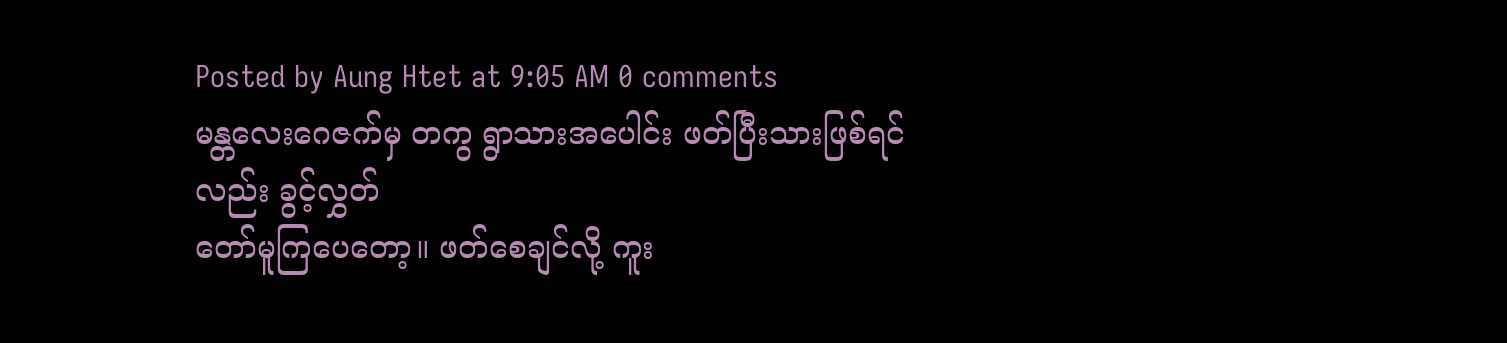Posted by Aung Htet at 9:05 AM 0 comments
မန္တလေးဂေဇက်မှ တကွ ရွာသားအပေါင်း ဖတ်ပြီးသားဖြစ်ရင်လည်း ခွင့်လွှတ်
တော်မူကြပေတော့။ ဖတ်စေချင်လို့ ကူး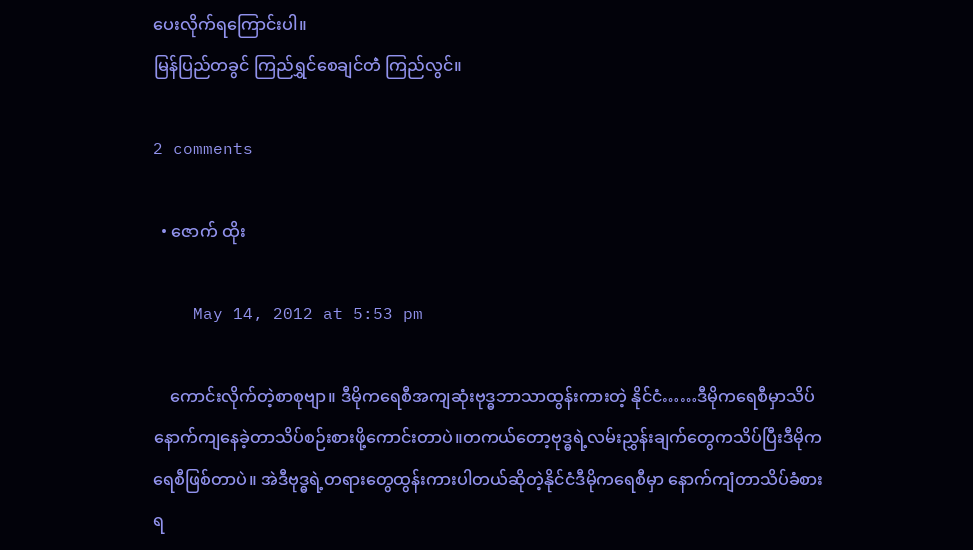ပေးလိုက်ရကြောင်းပါ။
မြန်ပြည်တခွင် ကြည်ရွှင်စေချင်တဲံ ကြည်လွင်။

2 comments

  • ဇောက် ထိုး

    May 14, 2012 at 5:53 pm

    ကောင်းလိုက်တဲ့စာစုဗျာ။ ဒီမိုကရေစီအကျဆုံးဗုဒ္ဓဘာသာထွန်းကားတဲ့ နိုင်ငံ……ဒီမိုကရေစီမှာသိပ်နောက်ကျနေခဲ့တာသိပ်စဉ်းစားဖို့ကောင်းတာပဲ။တကယ်တော့ဗုဒ္ဓရဲ့လမ်းညွှန်းချက်တွေကသိပ်ပြီးဒီမိုကရေစီဖြစ်တာပဲ။ အဲဒီဗုဒ္ဓရဲ့တရားတွေထွန်းကားပါတယ်ဆိုတဲ့နိုင်ငံဒီမိုကရေစီမှာ နောက်ကျံတာသိပ်ခံစားရ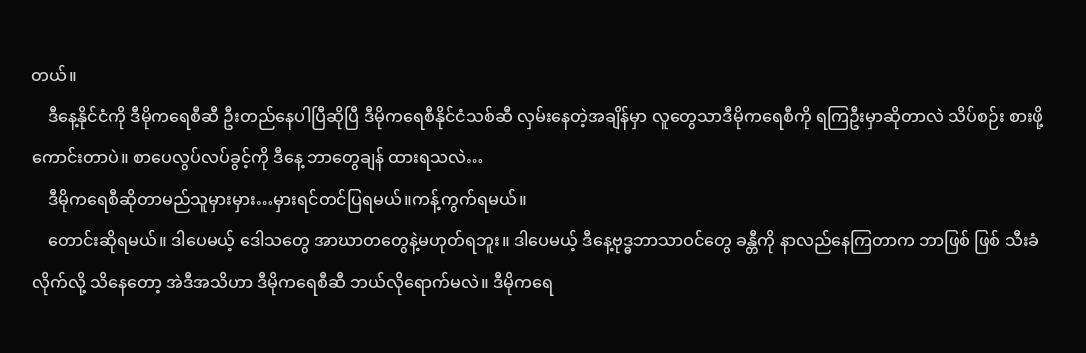တယ်။
    ဒီနေ့နိုင်ငံကို ဒီမိုကရေစီဆီ ဦးတည်နေပါပြီဆိုပြီ ဒီမိုကရေစီနိုင်ငံသစ်ဆီ လှမ်းနေတဲ့အချိန်မှာ လူတွေသာဒီမိုကရေစီကို ရကြဦးမှာဆိုတာလဲ သိပ်စဉ်း စားဖို့ကောင်းတာပဲ။ စာပေလွပ်လပ်ခွင့်ကို ဒီနေ့ ဘာတွေချန် ထားရသလဲ…
    ဒီမိုကရေစီဆိုတာမည်သူမှားမှား…မှားရင်တင်ပြရမယ်။ကန့်ကွက်ရမယ်။
    တောင်းဆိုရမယ်။ ဒါပေမယ့် ဒေါသတွေ အာဃာတတွေနဲ့မဟုတ်ရဘူး။ ဒါပေမယ့် ဒီနေ့ဗုဒ္ဓဘာသာဝင်တွေ ခန္တီကို နာလည်နေကြတာက ဘာဖြစ် ဖြစ် သီးခံလိုက်လို့ သိနေတော့ အဲဒီအသိဟာ ဒီမိုကရေစီဆီ ဘယ်လိုရောက်မလဲ။ ဒီမိုကရေ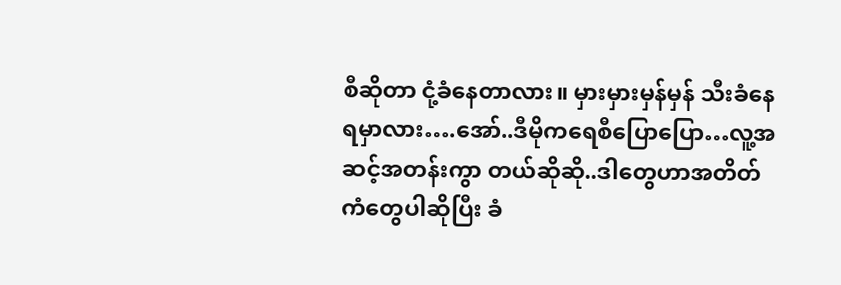စီဆိုတာ ငုံ့ခံနေတာလား။ မှားမှားမှန်မှန် သီးခံနေရမှာလား….အော်..ဒီမိုကရေစီပြောပြော…လူ့အဆင့်အတန်းကွာ တယ်ဆိုဆို..ဒါတွေဟာအတိတ်ကံတွေပါဆိုပြီး ခံ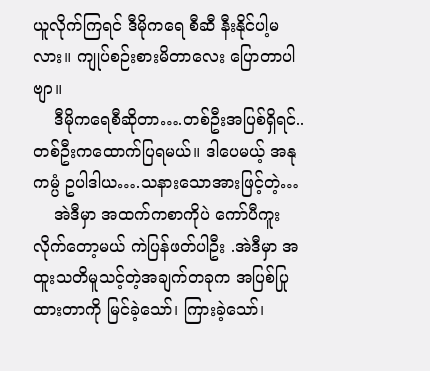ယူလိုက်ကြရင် ဒီမိုကရေ စီဆီ နီးနိုင်ပါ့မလား။ ကျုပ်စဉ်းစားမိတာလေး ပြောတာပါဗျာ။
    ဒီမိုကရေစီဆိုတာ….တစ်ဦးအပြစ်ရှိရင်..တစ်ဦးကထောက်ပြရမယ်။ ဒါပေမယ့် အနုကမ္ပံ ဥပါဒါယ….သနားသောအားဖြင့်တဲ့…
    အဲဒီမှာ အထက်ကစာကိုပဲ ကော်ပီကူးလိုက်တော့မယ် ကဲပြန်ဖတ်ပါဦး .အဲဒီမှာ အထူးသတိမူသင့်တဲ့အချက်တခုက အပြစ်ပြုထားတာကို မြင်ခဲ့သော်၊ ကြားခဲ့သော်၊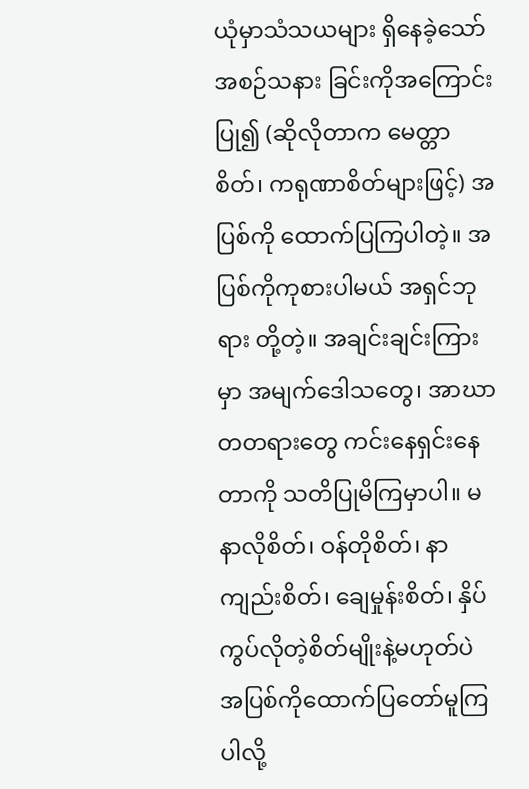ယုံမှာသံသယများ ရှိနေခဲ့သော် အစဉ်သနား ခြင်းကိုအကြောင်းပြု၍ (ဆိုလိုတာက မေတ္တာစိတ်၊ ကရုဏာစိတ်များဖြင့်) အပြစ်ကို ထောက်ပြကြပါတဲ့။ အပြစ်ကိုကုစားပါမယ် အရှင်ဘုရား တို့တဲ့။ အချင်းချင်းကြားမှာ အမျက်ဒေါသတွေ၊ အာဃာတတရားတွေ ကင်းနေရှင်းနေတာကို သတိပြုမိကြမှာပါ။ မနာလိုစိတ်၊ ဝန်တိုစိတ်၊ နာကျည်းစိတ်၊ ချေမှုန်းစိတ်၊ နှိပ်ကွပ်လိုတဲ့စိတ်မျိုးနဲ့မဟုတ်ပဲ အပြစ်ကိုထောက်ပြတော်မူကြပါလို့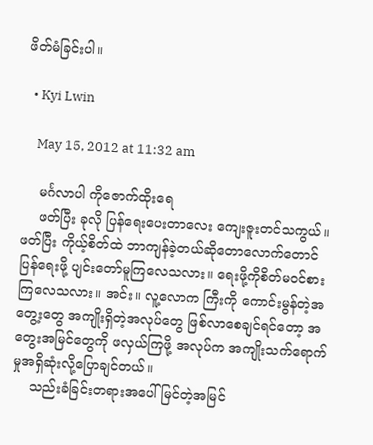ဖိတ်မံခြင်းပါ။

  • Kyi Lwin

    May 15, 2012 at 11:32 am

    မင်္ဂလာပါ ကိုဇောက်ထိုးရေ
    ဖတ်ပြီး ခုလို ပြန်ရေးပေးတာလေး ကျေးဇူးတင်သကွယ်။ ဖတ်ပြီး ကိုယ့်စိတ်ထဲ ဘာကျန်ခဲ့တယ်ဆိုတောလောက်တောင် ပြန်ရေးဖို့ ပျင်းတော်မူကြလေသလား။ ရေးဖို့ကိုစိတ်မဝင်စားကြလေသလား။ အင်း။ လူ့လောက ကြီးကို ကောင်းမွန်တဲ့အတွေ့းတွေ အကျိုးရှိတဲ့အလုပ်တွေ ဖြစ်လာစေချင်ရင်တော့ အတွေးအမြင်တွေကို ဖလှယ်ကြဖို့ အလုပ်က အကျိုးသက်ရောက်မှုအရှိဆုံးလို့ပြောချင်တယ်။
    သည်းခံခြင်းတရားအပေါ် မြင်တဲ့အမြင်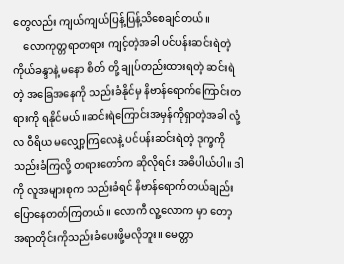တွေလည်း ကျယ်ကျယ်ပြန့်ပြန့်သိစေချင်တယ်။
    လောကုတ္တရာတရား ကျင့်တဲ့အခါ ပင်ပန်းဆင်းရဲတဲ့ ကိုယ်ခန္ဒာနဲ့ မနော စိတ် တို့ ချုပ်တည်းထားရတဲ့ ဆင်းရဲတဲ့ အခြေအနေကို သည်းခံနိုင်မှ နိဗာန်ရောက်ကြောင်းတရားကို ရနိုင်မယ်။ဆင်းရဲကြောင်းအမှန်ကိုရှာတဲ့အခါ လုံ့လ ဝီရိယ မလျှော့ကြလေနဲ့ ပင်ပန်းဆင်းရဲတဲ့ ဒုက္ခကို သည်းခံကြလို့ တရားတော်က ဆိုလိုရင်း အဓိပါယ်ပါ။ ဒါကို လူအများစုက သည်းခံရင် နိဗာန်ရောက်တယ်ချည်းပြောနေတတ်ကြတယ်။ လောကီ လူ့လောက မှာ တော့ အရာတိုင်းကိုသည်းခံပေးဖို့မလိုဘူး။ မေတ္တာ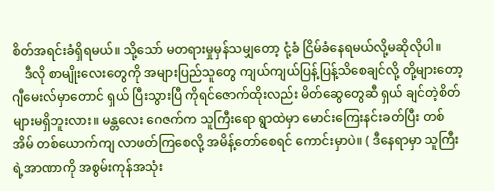စိတ်အရင်းခံရှိရမယ်။ သို့သော် မတရားမှုမှန်သမျှတော့ ငုံ့ခံ ငြိမ်ခံနေရမယ်လို့မဆိုလိုပါ။
    ဒီလို စာမျိုးလေးတွေကို အများပြည်သူတွေ ကျယ်ကျယ်ပြန့်ပြန့်သိစေချင်လို့ တို့များတော့ ဂျီမေးလ်မှာတောင် ရှယ် ပြီးသွားပြီ ကိုရင်ဇောက်ထိုးလည်း မိတ်ဆွေတွေဆီ ရှယ် ချင်တဲ့စိတ်များမရှိဘူးလား။ မန္တလေး ဂေဇက်က သူကြီးရော ရွာထဲမှာ မောင်းကြေးနင်းခတ်ပြီး တစ်အိမ် တစ်ယောက်ကျ လာဖတ်ကြစေလို့ အမိန့်တော်စေရင် ကောင်းမှာပဲ။ ( ဒီနေရာမှာ သူကြီးရဲ့အာဏာကို အစွမ်းကုန်အသုံး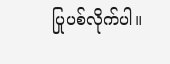ပြုပစ်လိုက်ပါ။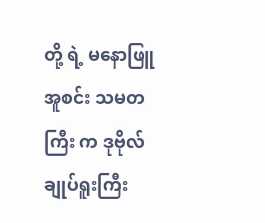တို့ ရဲ့ မနောဖြူအူစင်း သမတကြီး က ဒုဗိုလ်ချုပ်ရူးကြီး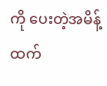ကို ပေးတဲ့အမိန့်ထက်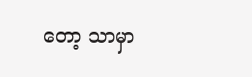တော့ သာမှာ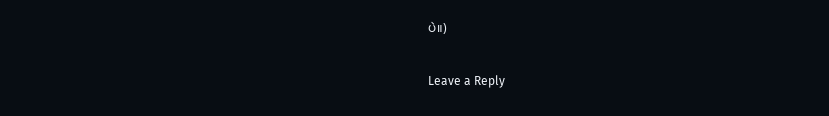ပဲ။)

Leave a Reply